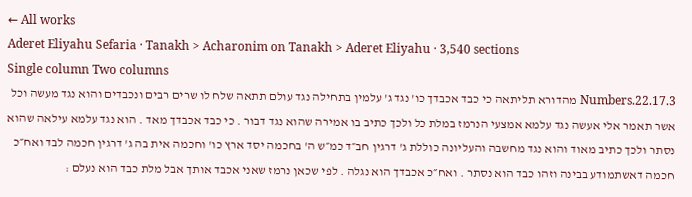← All works
Aderet Eliyahu Sefaria · Tanakh > Acharonim on Tanakh > Aderet Eliyahu · 3,540 sections
Single column Two columns
Numbers.22.17.3 מהדורא תליתאה כי כבד אכבדך כו' נגד ג' עלמין בתחילה נגד עולם תתאה שלח לו שרים רבים ונכבדים והוא נגד מעשה וכל אשר תאמר אלי אעשה נגד עלמא אמצעי הנרמז במלת כל ולכך כתיב בו אמירה שהוא נגד דבור . כי כבד אכבדך מאד . הוא נגד עלמא עילאה שהוא נסתר ולכך כתיב מאוד והוא נגד מחשבה והעליונה כוללת ג' דרגין חב״ד כמ״ש ה' בחכמה יסד ארץ כו' וחכמה אית בה ג' דרגין חכמה לבד ואח״כ חכמה דאשתמודע בבינה וזהו כבד הוא נסתר . ואח״כ אכבדך הוא נגלה . לפי שכאן נרמז שאני אכבד אותך אבל מלת כבד הוא נעלם :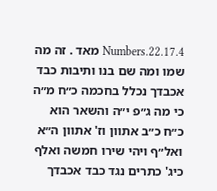Numbers.22.17.4 מאד . זה מה שמו ומה שם בנו ותיבות כבד אכבדך נכלל בחכמה כ״ח מ״ה כי מה ג״פ י״ה והשאר הוא כ״ח כ״ב אתוון וז' אתוון ה״א ואל״ף ויהי שירו חמשה ואלף כיג' כתרים נגד כבד אכבדך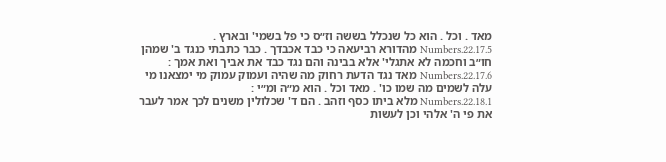מאד . וכל . הוא כל שנכלל בששה וז״ס כי פל בשמי' ובארץ .
Numbers.22.17.5 מהדורא רביעאה כי כבד אכבדך . כבר כתבתי כנגד ב' שמהן חו״ב וחכמה לא אתגלי' אלא בבינה והם נגד כבד את אביך ואת אמך :
Numbers.22.17.6 מאד נגד הדעת רחוק מה שהיה ועמוק עמוק מי ימצאנו מי עלה לשמים מה שמו כו' . מאד וכל . הוא מ״ה ומ״י :
Numbers.22.18.1 מלא ביתו כסף וזהב . הם ד' שכלולין משנים לכך אמר לעבר את פי ה' אלהי וכן לעשות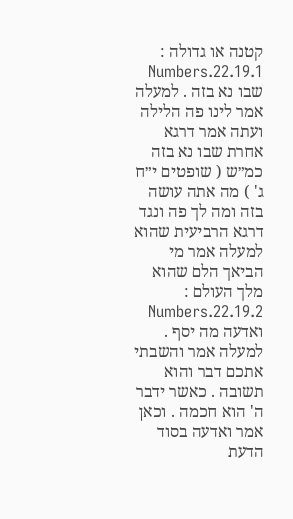קטנה או גדולה :
Numbers.22.19.1 שבו נא בזה . למעלה אמר לינו פה הלילה ועתה אמר דרגא אחרת שבו נא בזה כמ״ש ( שופטים י״ח ג' ) מה אתה עושה בזה ומה לך פה ונגד דרגא הרביעית שהוא למעלה אמר מי הביאך הלם שהוא מלך העולם :
Numbers.22.19.2 ואדעה מה יסף . למעלה אמר והשבתי אתכם דבר והוא תשובה . כאשר ידבר ה' הוא חכמה . וכאן אמר ואדעה בסוד הדעת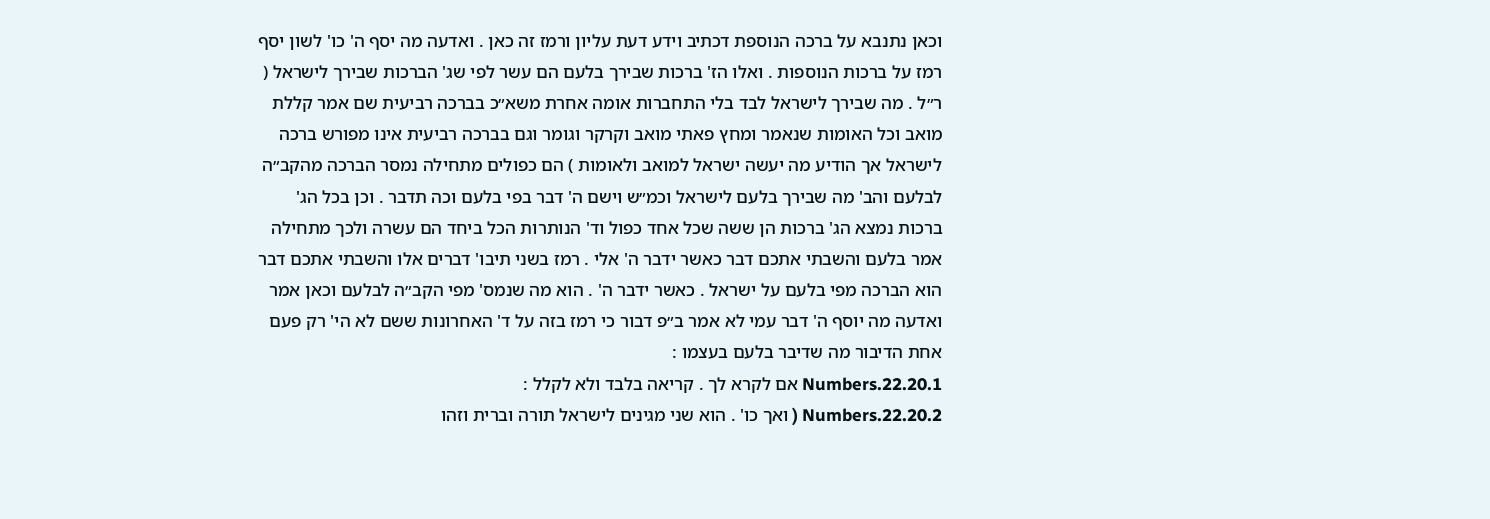וכאן נתנבא על ברכה הנוספת דכתיב וידע דעת עליון ורמז זה כאן . ואדעה מה יסף ה' כו' לשון יסף רמז על ברכות הנוספות . ואלו הז' ברכות שבירך בלעם הם עשר לפי שג' הברכות שבירך לישראל ( ר״ל . מה שבירך לישראל לבד בלי התחברות אומה אחרת משא״כ בברכה רביעית שם אמר קללת מואב וכל האומות שנאמר ומחץ פאתי מואב וקרקר וגומר וגם בברכה רביעית אינו מפורש ברכה לישראל אך הודיע מה יעשה ישראל למואב ולאומות ) הם כפולים מתחילה נמסר הברכה מהקב״ה לבלעם והב' מה שבירך בלעם לישראל וכמ״ש וישם ה' דבר בפי בלעם וכה תדבר . וכן בכל הג' ברכות נמצא הג' ברכות הן ששה שכל אחד כפול וד' הנותרות הכל ביחד הם עשרה ולכך מתחילה אמר בלעם והשבתי אתכם דבר כאשר ידבר ה' אלי . רמז בשני תיבו' דברים אלו והשבתי אתכם דבר הוא הברכה מפי בלעם על ישראל . כאשר ידבר ה' . הוא מה שנמס' מפי הקב״ה לבלעם וכאן אמר ואדעה מה יוסף ה' דבר עמי לא אמר ב״פ דבור כי רמז בזה על ד' האחרונות ששם לא הי' רק פעם אחת הדיבור מה שדיבר בלעם בעצמו :
Numbers.22.20.1 אם לקרא לך . קריאה בלבד ולא לקלל :
Numbers.22.20.2 ( ואך כו' . הוא שני מגינים לישראל תורה וברית וזהו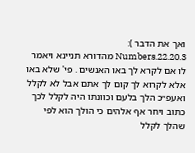ואך את הדבר ):
Numbers.22.20.3 מהדורא תניינא ויאמר לו אם לקרא לך באו האנשים . פי' שלא באו אלא לקרוא לך קום לך אתם אבל לא לקלל ואעפ״כ הלך בלעם וכוונתו היה לקלל לכך כתוב ויחר אף אלהים כי הולך הוא לפי שהלך לקלל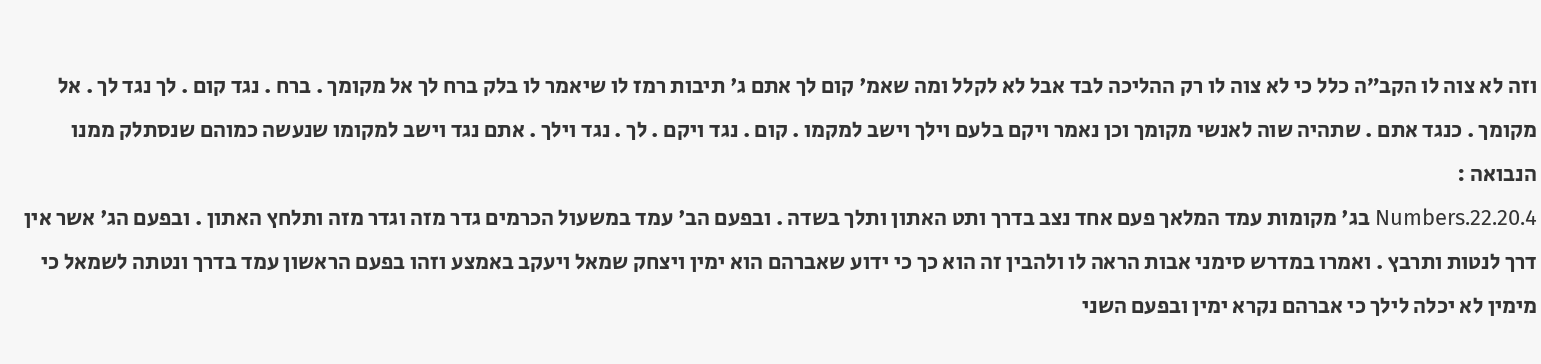וזה לא צוה לו הקב״ה כלל כי לא צוה לו רק ההליכה לבד אבל לא לקלל ומה שאמ' קום לך אתם ג' תיבות רמז לו שיאמר לו בלק ברח לך אל מקומך . ברח . נגד קום . לך נגד לך . אל מקומך . כנגד אתם . שתהיה שוה לאנשי מקומך וכן נאמר ויקם בלעם וילך וישב למקמו . קום . נגד ויקם . לך . נגד וילך . אתם נגד וישב למקומו שנעשה כמוהם שנסתלק ממנו הנבואה :
Numbers.22.20.4 בג' מקומות עמד המלאך פעם אחד נצב בדרך ותט האתון ותלך בשדה . ובפעם הב' עמד במשעול הכרמים גדר מזה וגדר מזה ותלחץ האתון . ובפעם הג' אשר אין דרך לנטות ותרבץ . ואמרו במדרש סימני אבות הראה לו ולהבין זה הוא כך כי ידוע שאברהם הוא ימין ויצחק שמאל ויעקב באמצע וזהו בפעם הראשון עמד בדרך ונטתה לשמאל כי מימין לא יכלה לילך כי אברהם נקרא ימין ובפעם השני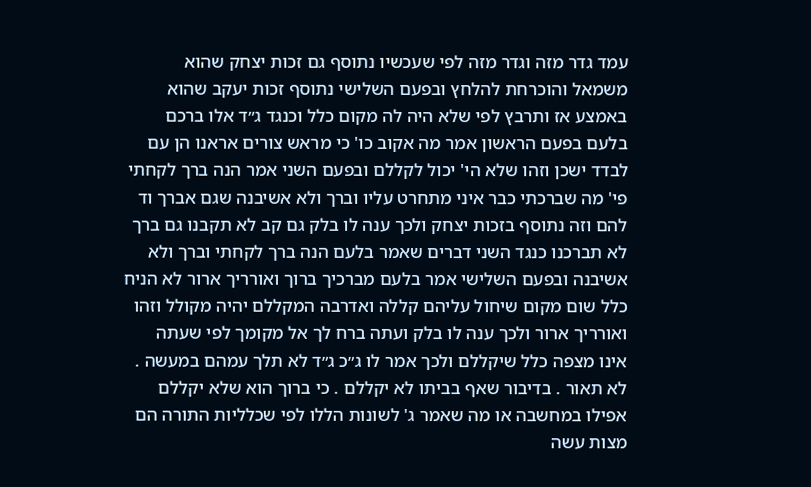עמד גדר מזה וגדר מזה לפי שעכשיו נתוסף גם זכות יצחק שהוא משמאל והוכרחת להלחץ ובפעם השלישי נתוסף זכות יעקב שהוא באמצע אז ותרבץ לפי שלא היה לה מקום כלל וכנגד ג״ד אלו ברכם בלעם בפעם הראשון אמר מה אקוב כו' כי מראש צורים אראנו הן עם לבדד ישכן וזהו שלא הי' יכול לקללם ובפעם השני אמר הנה ברך לקחתי פי' מה שברכתי כבר איני מתחרט עליו וברך ולא אשיבנה שגם אברך וד להם וזה נתוסף בזכות יצחק ולכך ענה לו בלק גם קב לא תקבנו גם ברך לא תברכנו כנגד השני דברים שאמר בלעם הנה ברך לקחתי וברך ולא אשיבנה ובפעם השלישי אמר בלעם מברכיך ברוך ואורריך ארור לא הניח כלל שום מקום שיחול עליהם קללה ואדרבה המקללם יהיה מקולל וזהו ואורריך ארור ולכך ענה לו בלק ועתה ברח לך אל מקומך לפי שעתה אינו מצפה כלל שיקללם ולכך אמר לו ג״כ ג״ד לא תלך עמהם במעשה . לא תאור . בדיבור שאף בביתו לא יקללם . כי ברוך הוא שלא יקללם אפילו במחשבה או מה שאמר ג' לשונות הללו לפי שכלליות התורה הם מצות עשה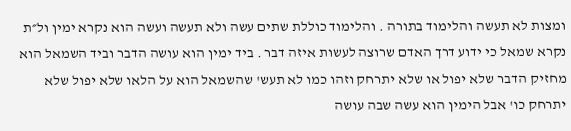ומצות לא תעשה והלימוד בתורה . והלימוד כוללת שתים עשה ולא תעשה ועשה הוא נקרא ימין ול״ת נקרא שמאל כי ידוע דרך האדם שרוצה לעשות איזה דבר . ביד ימין הוא עושה הדבר וביד השמאל הוא מחזיק הדבר שלא יפול או שלא יתרחק וזהו כמו לא תעש' שהשמאל הוא על הלאו שלא יפול שלא יתרחק כו' אבל הימין הוא עשה שבה עושה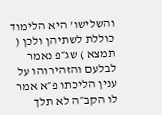והשלישו' היא הלימוד כוללת לשתיהן ולכן ( תמצא ) שג״פ נאמר לבלעם והזהירוהו על ענין הליכתו פ״א אמר לו הקב״ה לא תלך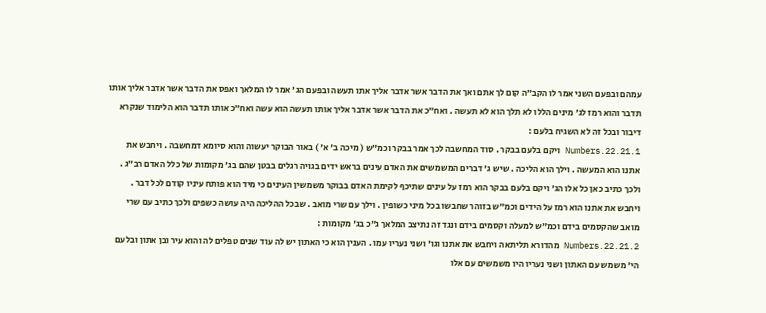עמהם ובפעם השני אמר לו הקב״ה קום לך אתם ואך את הדבר אשר אדבר אליך אתו תעשה ובפעם הג' אמר לו המלאך ואפס את הדבר אשר אדבר אליך אותו תדבר והוא רמז לג' מינים הללו לא תלך הוא לא תעשה . ואח״כ את הדבר אשר אדבר אליך אותו תעשה הוא עשה ואח״כ אותו תדבר הוא הלימוד שנקרא דיבור ובכל זה לא השגיח בלעם :
Numbers.22.21.1 ויקם בלעם בבקר . סוד המחשבה לכך אמר בבקר וכמ״ש ( מיכה ב' א' ) באור הבוקר יעשוה והוא סיומא דמחשבה . ויחבש את אתנו הוא המעשה . וילך הוא הליכה . שיש ג' דברים המשמשים את האדם עינים בראש ידים בגויה רגלים בבטן שהם בג' מקומות של כלל האדם רב״ג . ולכך כתיב כאן כל אלו הג' ויקם בלעם בבקר הוא רמז על עינים שתיכף לקימת האדם בבוקר משמשין העינים כי מיד הוא פותח עיניו קודם לכל דבר . ויחבש את אתנו הוא רמז על הידים וכמ״ש בזוהר שחבשו בכל מיני כשופין . וילך עם שרי מואב . שבכל ההליכה היה עושה כשפים ולכך כתיב עם שרי מואב שהקסמים בידם וכמ״ש למעלה וקסמים בידם ונגד זה נתיצב המלאך ג״כ בג' מקומות :
Numbers.22.21.2 מהדורא תליתאה ויחבש את אתנו וגו' ושני נעריו עמו . הענין הוא כי האתון יש לה עוד שנים טפלים לה והוא עיר ובן אתון ובלעם הי' משמש עם האתון ושני נעריו היו משמשים עם אלו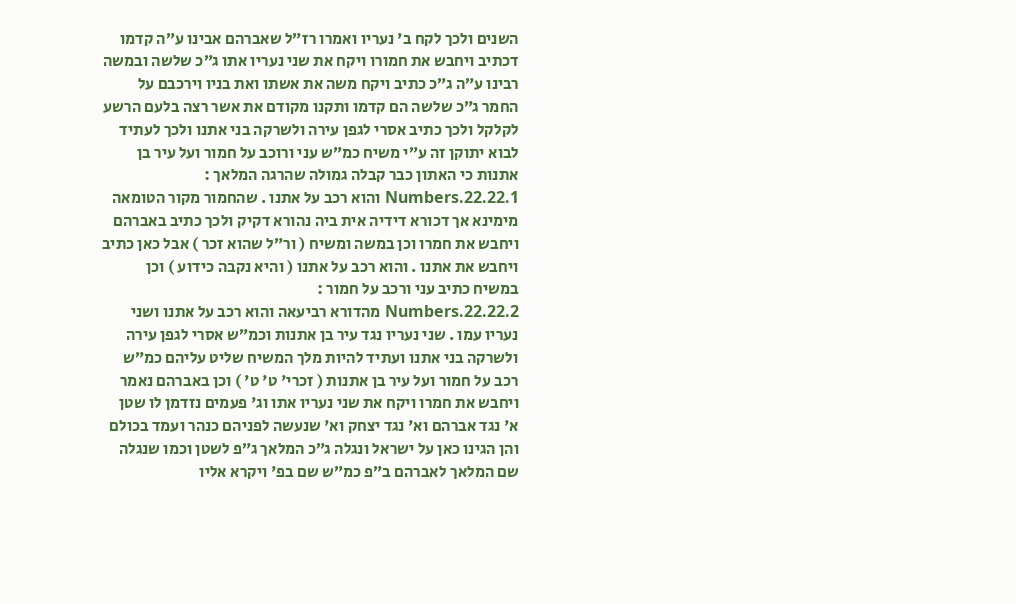השנים ולכך לקח ב' נעריו ואמרו רז״ל שאברהם אבינו ע״ה קדמו דכתיב ויחבש את חמורו ויקח את שני נעריו אתו ג״כ שלשה ובמשה רבינו ע״ה ג״כ כתיב ויקח משה את אשתו ואת בניו וירכבם על החמר ג״כ שלשה הם קדמו ותקנו מקודם את אשר רצה בלעם הרשע לקלקל ולכך כתיב אסרי לגפן עירה ולשרקה בני אתנו ולכך לעתיד לבוא יתוקן זה ע״י משיח כמ״ש עני ורוכב על חמור ועל עיר בן אתנות כי האתון כבר קבלה גמולה שהרגה המלאך :
Numbers.22.22.1 והוא רכב על אתנו . שהחמור מקור הטומאה מימינא אך דכורא דידיה אית ביה נהורא דקיק ולכך כתיב באברהם ויחבש את חמרו וכן במשה ומשיח ( ור״ל שהוא זכר ) אבל כאן כתיב ויחבש את אתנו . והוא רכב על אתנו ( והיא נקבה כידוע ) וכן במשיח כתיב עני ורכב על חמור :
Numbers.22.22.2 מהדורא רביעאה והוא רכב על אתנו ושני נעריו עמו . שני נעריו נגד עיר בן אתנות וכמ״ש אסרי לגפן עירה ולשרקה בני אתנו ועתיד להיות מלך המשיח שליט עליהם כמ״ש רכב על חמור ועל עיר בן אתנות ( זכרי' ט' ט' ) וכן באברהם נאמר ויחבש את חמרו ויקח את שני נעריו אתו וג' פעמים נזדמן לו שטן א' נגד אברהם וא' נגד יצחק וא' שנעשה לפניהם כנהר ועמד בכולם והן הגינו כאן על ישראל ונגלה ג״כ המלאך ג״פ לשטן וכמו שנגלה שם המלאך לאברהם ב״פ כמ״ש שם בפ' ויקרא אליו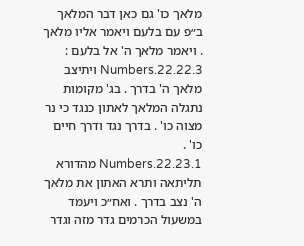מלאך כו' גם כאן דבר המלאך ב״פ עם בלעם ויאמר אליו מלאך . ויאמר מלאך ה' אל בלעם :
Numbers.22.22.3 ויתיצב מלאך ה' בדרך . בג' מקומות נתגלה המלאך לאתון כנגד כי נר מצוה כו' . בדרך נגד ודרך חיים כו' .
Numbers.22.23.1 מהדורא תליתאה ותרא האתון את מלאך ה' נצב בדרך . ואח״כ ויעמד במשעול הכרמים גדר מזה וגדר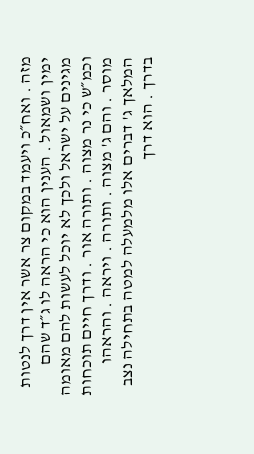מזה . ואח״כ ויעמד במקום צר אשר אין דרך לנטות ימין ושמאול . הענין הוא כי הראה לו ג״ד שהם מגינים על ישראל ולכך לא יוכל לעשות להם מאומה וכמ״ש כי נר מצוה . ותורה אור . ודרך חיים תוכחות מוסר . והם ג' מצוה . ותורה . ויראה . והראהו המלאך ג' דברים אלו מלמעלה למטה בתחילה נצב בדרך . הוא דרך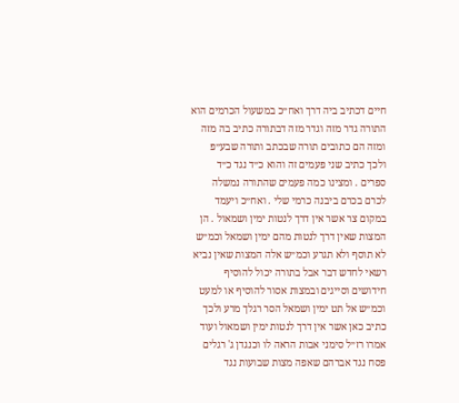חיים דכתיב ביה דרך ואח״כ במשעול הכרמים הוא התורה גדר מזה וגדר מזה דבתורה כתיב בה מזה ומזה הם כתובים תורה שבכתב ותורה שבע״פ ולכך כתיב שני פעמים זה והוא כ״ד נגד כ״ד ספרים . ומצינו כמה פעמים שהתורה נמשלה לכרם בכרם ביבנה כרמי שלי . ואח״כ ויעמד במקום צר אשר אין דרך לנטות ימין ושמאול . הן המצות שאין דרך לנטות מהם ימין ושמאל וכמ״ש לא תוסף ולא תגרע וכמ״ש אלה המצות שאין נביא רשאי לחדש דבר אבל בתורה יכול להוסיף חידושים וסייגים ובמצות אסור להוסיף או למעט וכמ״ש אל תט ימין ושמאל הסר רגלך מרע ולכך כתיב כאן אשר אין דרך לנטות ימין ושמאול ועוד אמרו רז״ל סימני אבות הראה לו וכנגדן ג' רגלים פסח נגד אברהם שאפה מצות שבועות נגד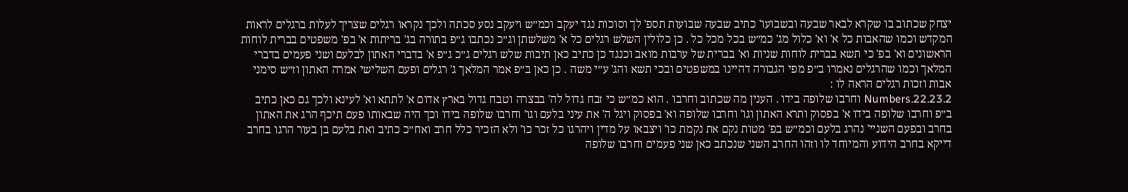יצחק שכתוב בו שקרא לבאר שבעה ובשבועו' כתיב שבעה שבועות תספ' לך וסוכות נגד יעקב וכמ״ש ויעקב נסע סכתה ולכך נקראו רגלים שצריך לעלות ברגלים לראות המקדש וכמו שהאבות כל א' וא' כלול מג' כמ״ש בכל מכל כל . כן כלולין השלש רגלים כל א' משלשתן וג״כ נכתבו ג״פ בתורה בג' בריתות א' בפ' משפטים בברית לוחות הראשונים וא' בפ' כי תשא בברית לוחות שניות וא' בברית של ערבות מואב וכנגד כן כתיב כאן תיבות שלש רגלים ג״כ ג״פ א' בדברי האתון לבלעם ושני פעמים בדברי המלאך וכמו שהרגלים נאמרו ב״פ מפי הגבורה דהיינו במשפטים ובכי תשא והג' ע״י משה . כן כאן ב״פ אמר המלאך ג' רגלים ופעם השלישי אמרה האתון וז״ש סימני אבות וזכות רגלים הראה לו :
Numbers.22.23.2 וחרבו שלופה בידו . הענין מה שכתוב וחרבו . הוא כמ״ש כי זבח גדול לה' בבצרה וטבח גדול בארץ אדום א' לתתא וא' לעינא ולכך גם כאן כתיב ב״פ וחרבו שלופה בידו א' בפסוק ותרא האתון וגו' וחרבו שלופה וא' בפסוק ויגל ה' את עיני בלעם וגו' וחרבו שלופה בידו וכך היה שבאותו פעם תיכף הרג את האתון בחרב ובפעם השניי' נהרג בלעם וכמ״ש בפ' מטות נקם את נקמת כו' ויצבאו על מדין ויהרגו כל זכר כו' ולא הזכיר כלל חרב ואח״כ כתיב ואת בלעם בן בעור הרגו בחרב דייקא בחרב הידוע והמיוחד לו וזהו החרב השני שנכתב כאן שני פעמים וחרבו שלופה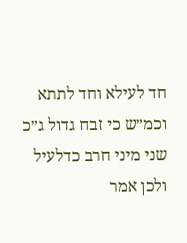חד לעילא וחד לתתא וכמ״ש כי זבח גדול ג״כ שני מיני חרב כדלעיל ולכן אמר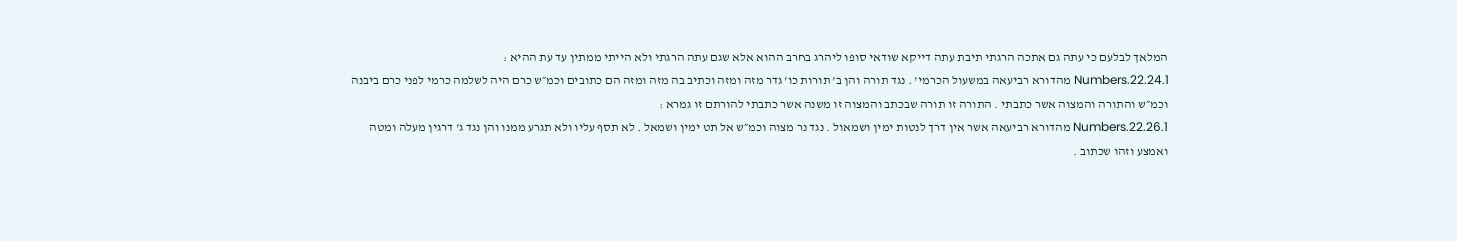המלאך לבלעם כי עתה גם אתכה הרגתי תיבת עתה דייקא שודאי סופו ליהרג בחרב ההוא אלא שגם עתה הרגתי ולא הייתי ממתין עד עת ההיא :
Numbers.22.24.1 מהדורא רביעאה במשעול הכרמי' . נגד תורה והן ב' תורות כו' גדר מזה ומזה וכתיב בה מזה ומזה הם כתובים וכמ״ש כרם היה לשלמה כרמי לפני כרם ביבנה וכמ״ש והתורה והמצוה אשר כתבתי . התורה זו תורה שבכתב והמצוה זו משנה אשר כתבתי להורתם זו גמרא :
Numbers.22.26.1 מהדורא רביעאה אשר אין דרך לנטות ימין ושמאול . נגד נר מצוה וכמ״ש אל תט ימין ושמאל . לא תסף עליו ולא תגרע ממנו והן נגד ג' דרגין מעלה ומטה ואמצע וזהו שכתוב .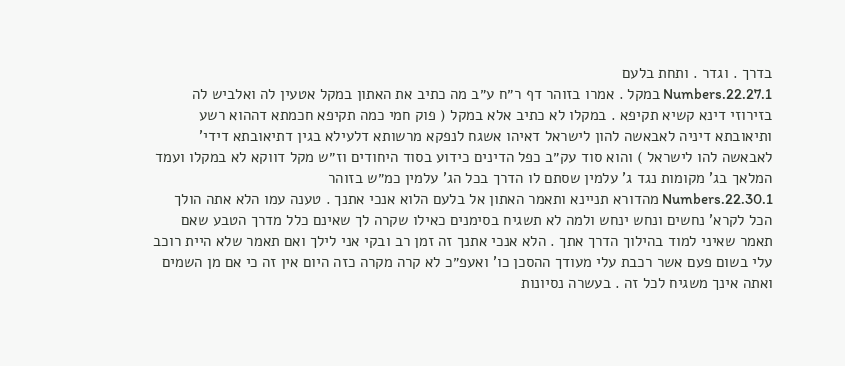בדרך . וגדר . ותחת בלעם
Numbers.22.27.1 במקל . אמרו בזוהר דף ר״ח ע״ב מה כתיב את האתון במקל אטעין לה ואלביש לה בזירוזי דינא קשיא תקיפא . במקלו לא כתיב אלא במקל ( פוק חמי כמה תקיפא חכמתא דההוא רשע ותיאובתא דיניה לאבאשה להון לישראל דאיהו אשגח לנפקא מרשותא דלעילא בגין דתיאובתא דידי' לאבאשה להו לישראל ) והוא סוד עק״ב כפל הדינים כידוע בסוד היחודים וז״ש מקל דווקא לא במקלו ועמד המלאך בג' מקומות נגד ג' עלמין שסתם לו הדרך בכל הג' עלמין כמ״ש בזוהר
Numbers.22.30.1 מהדורא תניינא ותאמר האתון אל בלעם הלוא אנכי אתנך . טענה עמו הלא אתה הולך הכל לקרא' נחשים ונחש ינחש ולמה לא תשגיח בסימנים כאילו שקרה לך שאינם כלל מדרך הטבע שאם תאמר שאיני למוד בהילוך הדרך אתך . הלא אנכי אתנך זה זמן רב ובקי אני לילך ואם תאמר שלא היית רוכב עלי בשום פעם אשר רכבת עלי מעודך ההסכן כו' ואעפ״כ לא קרה מקרה כזה היום אין זה כי אם מן השמים ואתה אינך משגיח לכל זה . בעשרה נסיונות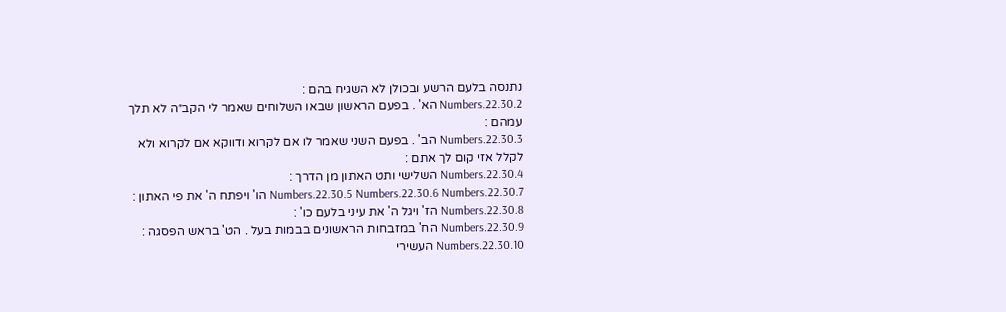נתנסה בלעם הרשע ובכולן לא השגיח בהם :
Numbers.22.30.2 הא' . בפעם הראשון שבאו השלוחים שאמר לי הקב״ה לא תלך עמהם :
Numbers.22.30.3 הב' . בפעם השני שאמר לו אם לקרוא ודווקא אם לקרוא ולא לקלל אזי קום לך אתם :
Numbers.22.30.4 השלישי ותט האתון מן הדרך :
Numbers.22.30.5 Numbers.22.30.6 Numbers.22.30.7 הו' ויפתח ה' את פי האתון :
Numbers.22.30.8 הז' ויגל ה' את עיני בלעם כו' :
Numbers.22.30.9 הח' במזבחות הראשונים בבמות בעל . הט' בראש הפסגה :
Numbers.22.30.10 העשירי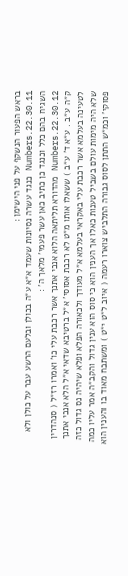בראש הפעור הנשקף על פני הישימן :
Numbers.22.30.11 כנגד עשרה נסיונות שעמד א״א ע״ה בכולן ובלעם הרשע עבר על כולן ולא השגיח בהם כלל וכנגד כן כתיב כאן עשר פעמי' מלאך ה' :
Numbers.22.30.12 מהדורא תליתאה הלוא אנכי אתנך אשר רכבת עלי כו' ואמרו רז״ל ( סנהדרין ק״ה ע״ב . ע״א ד' ע״ב ) ששאלו אותו מ״ט לא רכבת אסוסי' א״ל ברטיבא שדאי א״ל הלא אנכי אתנך לטעינה בעלמא אשר רכבת עלי באקראי בעלמא א״ל מעודך ולכאורה הפלא ופלא שיהיה נס גדול כזה שלא היה מימות עולם בשביל טענות כאלו אך הענין הוא כי סוס הוא ענין גדול והקב״ה אמר עליו כמה פסוקי' וכמ״ש התתן לסוס גבורה התלביש צוארו רעמה ( איוב ל״ט י״ט ) ומשתבח מאוד בו והענין הוא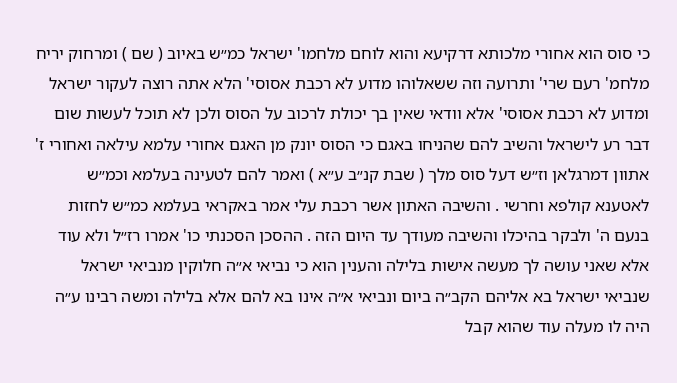כי סוס הוא אחורי מלכותא דרקיעא והוא לוחם מלחמו' ישראל כמ״ש באיוב ( שם ) ומרחוק יריח מלחמ' רעם שרי' ותרועה וזה ששאלוהו מדוע לא רכבת אסוסי' הלא אתה רוצה לעקור ישראל ומדוע לא רכבת אסוסי' אלא וודאי שאין בך יכולת לרכוב על הסוס ולכן לא תוכל לעשות שום דבר רע לישראל והשיב להם שהניחו באגם כי הסוס יונק מן האגם אחורי עלמא עילאה ואחורי ז' אתוון דמרגלאן וז״ש דעל סוס מלך ( שבת קנ״ב ע״א ) ואמר להם לטעינה בעלמא וכמ״ש לאטענא קולפא וחרשי . והשיבה האתון אשר רכבת עלי אמר באקראי בעלמא כמ״ש לחזות בנעם ה' ולבקר בהיכלו והשיבה מעודך עד היום הזה . ההסכן הסכנתי כו' אמרו רז״ל ולא עוד אלא שאני עושה לך מעשה אישות בלילה והענין הוא כי נביאי א״ה חלוקין מנביאי ישראל שנביאי ישראל בא אליהם הקב״ה ביום ונביאי א״ה אינו בא להם אלא בלילה ומשה רבינו ע״ה היה לו מעלה עוד שהוא קבל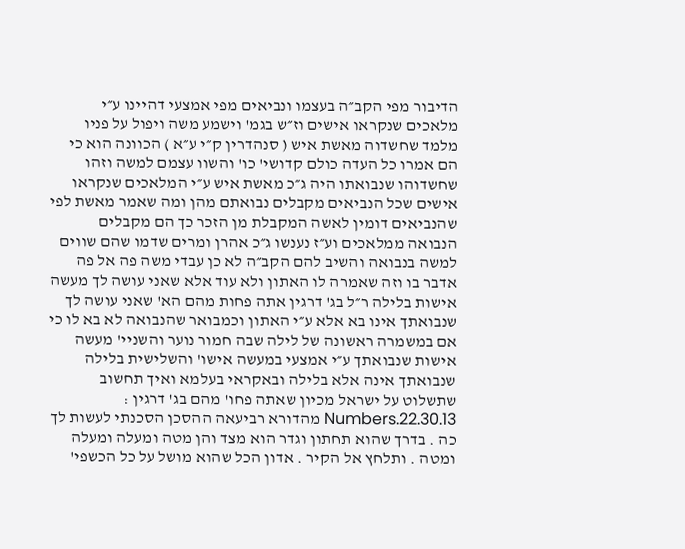הדיבור מפי הקב״ה בעצמו ונביאים מפי אמצעי דהיינו ע״י מלאכים שנקראו אישים וז״ש בגמ' וישמע משה ויפול על פניו מלמד שחשדוה מאשת איש ( סנהדרין ק״י ע״א ) הכוונה הוא כי הם אמרו כל העדה כולם קדושי' כו' והשוו עצמם למשה וזהו שחשדוהו שנבואתו היה ג״כ מאשת איש ע״י המלאכים שנקראו אישים שכל הנביאים מקבלים נבואתם מהן ומה שאמר מאשת לפי שהנביאים דומין לאשה המקבלת מן הזכר כך הם מקבלים הנבואה ממלאכים וע״ז נענשו ג״כ אהרן ומרים שדמו שהם שווים למשה בנבואה והשיב להם הקב״ה לא כן עבדי משה פה אל פה אדבר בו וזה שאמרה לו האתון ולא עוד אלא שאני עושה לך מעשה אישות בלילה ר״ל בג' דרגין אתה פחות מהם הא' שאני עושה לך שנבואתך אינו בא אלא ע״י האתון וכמבואר שהנבואה לא בא לו כי אם במשמרה ראשונה של לילה שבה חמור נוער והשניי' מעשה אישות שנבואתך ע״י אמצעי במעשה אישו' והשלישית בלילה שנבואתך אינה אלא בלילה ובאקראי בעלמא ואיך תחשוב שתשלוט על ישראל מכיון שאתה פחו' מהם בג' דרגין :
Numbers.22.30.13 מהדורא רביעאה ההסכן הסכנתי לעשות לך כה . בדרך שהוא תחתון וגדר הוא מצד והן מטה ומעלה ומעלה ומטה . ותלחץ אל הקיר . אדון הכל שהוא מושל על כל הכשפי'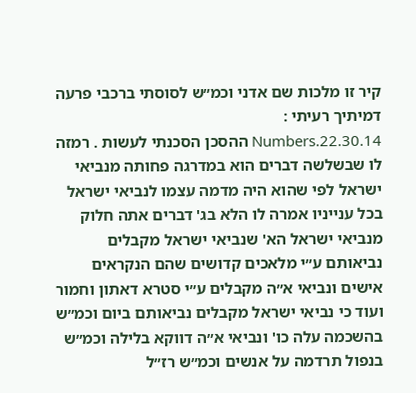קיר זו מלכות שם אדני וכמ״ש לסוסתי ברכבי פרעה דמיתיך רעיתי :
Numbers.22.30.14 ההסכן הסכנתי לעשות . רמזה לו שבשלשה דברים הוא במדרגה פחותה מנביאי ישראל לפי שהוא היה מדמה עצמו לנביאי ישראל בכל ענייניו אמרה לו הלא בג' דברים אתה חלוק מנביאי ישראל הא' שנביאי ישראל מקבלים נביאותם ע״י מלאכים קדושים שהם הנקראים אישים ונביאי א״ה מקבלים ע״י סטרא דאתון וחמור ועוד כי נביאי ישראל מקבלים נביאותם ביום וכמ״ש בהשכמה עלה כו' ונביאי א״ה דווקא בלילה וכמ״ש בנפול תרדמה על אנשים וכמ״ש רז״ל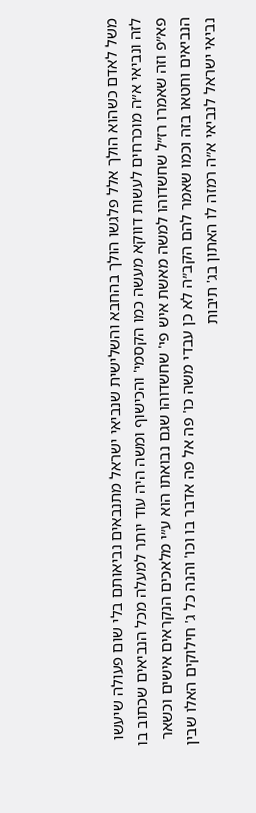משל לאדם כשהוא הולך אלל פלגשו הולך בהחבא והשלישית שנביאי ישראל מתנבאים נביאותם בלי שום פעולה שיעשו לזה ונביאי א״ה מוכרחים לעשות דווקא מעשה כמו הקסמי' והכישוף ומשה היה עוד יותר למעלה מכל הנביאים שכתוב בו פא״פ וזה שאמרו רז״ל שחשדוהו למשה מאשת איש פי' שחשדוהו שגם נבואתו הוא ע״י מלאכים הנקראים אישים וכשאר הנביאים וחטאו בזה וכמו שאמר להם הקב״ה לא כן עבדי משה כו' פה אל פה אדבר בו וכו' והנה כל ג' חילוקים האלו שבין נביאי ישראל לנביאי א״ה רמזה לו האתון בג' תיבות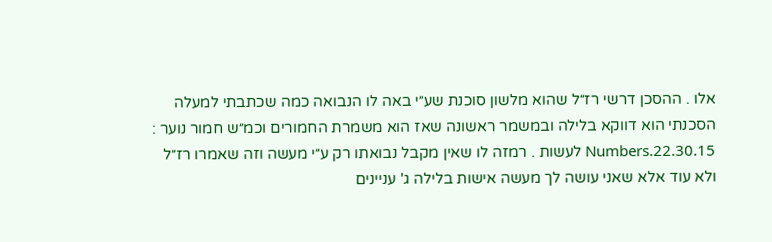אלו . ההסכן דרשי רז״ל שהוא מלשון סוכנת שע״י באה לו הנבואה כמה שכתבתי למעלה הסכנתי הוא דווקא בלילה ובמשמר ראשונה שאז הוא משמרת החמורים וכמ״ש חמור נוער :
Numbers.22.30.15 לעשות . רמזה לו שאין מקבל נבואתו רק ע״י מעשה וזה שאמרו רז״ל ולא עוד אלא שאני עושה לך מעשה אישות בלילה ג' עניינים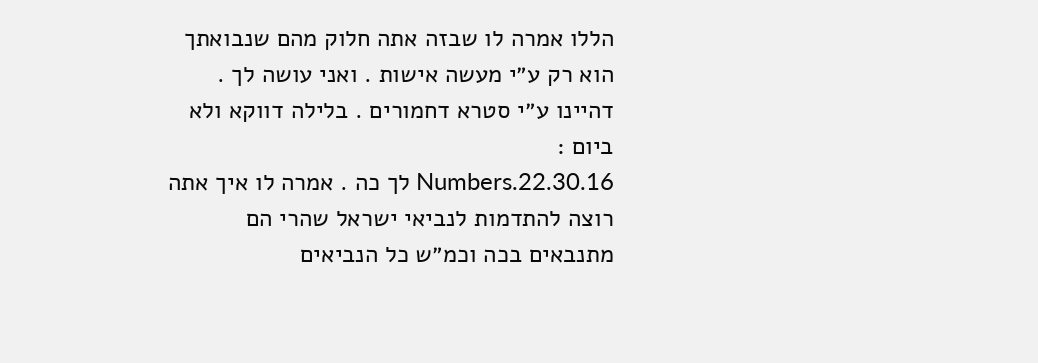הללו אמרה לו שבזה אתה חלוק מהם שנבואתך הוא רק ע״י מעשה אישות . ואני עושה לך . דהיינו ע״י סטרא דחמורים . בלילה דווקא ולא ביום :
Numbers.22.30.16 לך כה . אמרה לו איך אתה רוצה להתדמות לנביאי ישראל שהרי הם מתנבאים בכה וכמ״ש כל הנביאים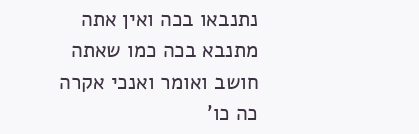נתנבאו בכה ואין אתה מתנבא בכה כמו שאתה חושב ואומר ואנכי אקרה כה כו'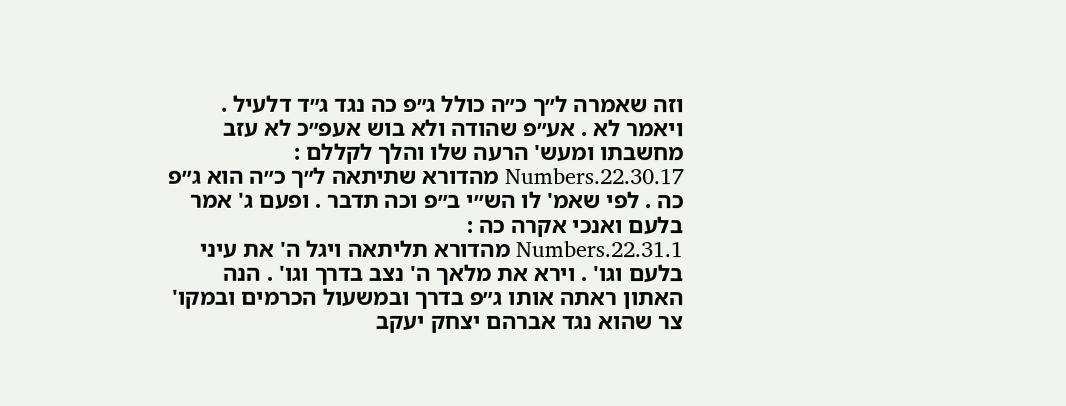וזה שאמרה ל״ך כ״ה כולל ג״פ כה נגד ג״ד דלעיל . ויאמר לא . אע״פ שהודה ולא בוש אעפ״כ לא עזב מחשבתו ומעש' הרעה שלו והלך לקללם :
Numbers.22.30.17 מהדורא שתיתאה ל״ך כ״ה הוא ג״פ כה . לפי שאמ' לו הש״י ב״פ וכה תדבר . ופעם ג' אמר בלעם ואנכי אקרה כה :
Numbers.22.31.1 מהדורא תליתאה ויגל ה' את עיני בלעם וגו' . וירא את מלאך ה' נצב בדרך וגו' . הנה האתון ראתה אותו ג״פ בדרך ובמשעול הכרמים ובמקו' צר שהוא נגד אברהם יצחק יעקב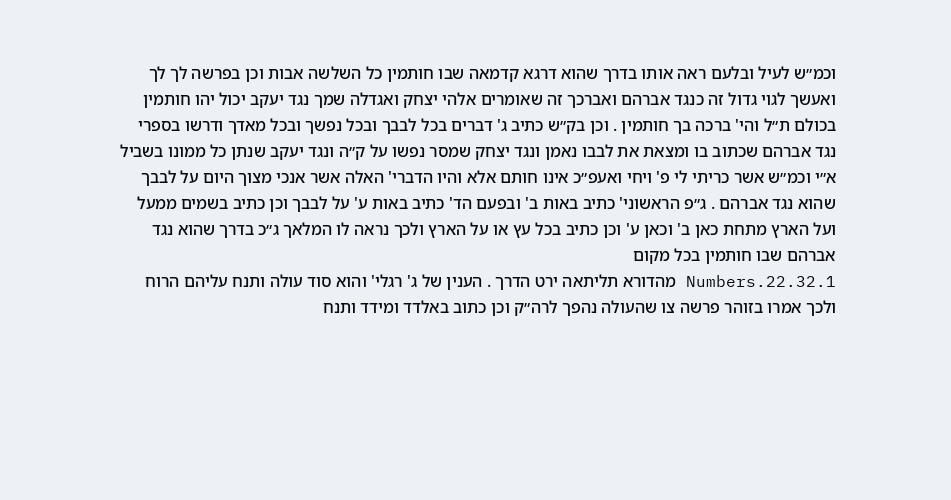וכמ״ש לעיל ובלעם ראה אותו בדרך שהוא דרגא קדמאה שבו חותמין כל השלשה אבות וכן בפרשה לך לך ואעשך לגוי גדול זה כנגד אברהם ואברכך זה שאומרים אלהי יצחק ואגדלה שמך נגד יעקב יכול יהו חותמין בכולם ת״ל והי' ברכה בך חותמין . וכן בק״ש כתיב ג' דברים בכל לבבך ובכל נפשך ובכל מאדך ודרשו בספרי נגד אברהם שכתוב בו ומצאת את לבבו נאמן ונגד יצחק שמסר נפשו על ק״ה ונגד יעקב שנתן כל ממונו בשביל א״י וכמ״ש אשר כריתי לי פ' ויחי ואעפ״כ אינו חותם אלא והיו הדברי' האלה אשר אנכי מצוך היום על לבבך שהוא נגד אברהם . ג״פ הראשוני' כתיב באות ב' ובפעם הד' כתיב באות ע' על לבבך וכן כתיב בשמים ממעל ועל הארץ מתחת כאן ב' וכאן ע' וכן כתיב בכל עץ או על הארץ ולכך נראה לו המלאך ג״כ בדרך שהוא נגד אברהם שבו חותמין בכל מקום
Numbers.22.32.1 מהדורא תליתאה ירט הדרך . הענין של ג' רגלי' והוא סוד עולה ותנח עליהם הרוח ולכך אמרו בזוהר פרשה צו שהעולה נהפך לרה״ק וכן כתוב באלדד ומידד ותנח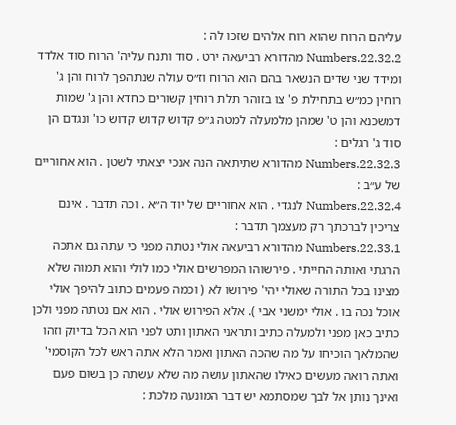עליהם הרוח שהוא רוח אלהים שזכו לה :
Numbers.22.32.2 מהדורא רביעאה ירט . סוד ותנח עליה' הרוח סוד אלדד ומידד שני שדים הנשאר בהם הוא הרוח וז״ס עולה שנתהפך לרוח והן ג' רוחין כמ״ש בתחילת פ' צו בזוהר תלת רוחין קשורים כחדא והן ג' שמות דמשכנא והן ט' שמהן מלמעלה למטה ג״פ קדוש קדוש קדוש כו' ונגדם הן סוד ג' רגלים :
Numbers.22.32.3 מהדורא שתיתאה הנה אנכי יצאתי לשטן . הוא אחוריים של ע״ב :
Numbers.22.32.4 לנגדי . הוא אחוריים של יוד ה״א . וכה תדבר . אינם צריכין לברכתך רק מעצמך תדבר :
Numbers.22.33.1 מהדורא רביעאה אולי נטתה מפני כי עתה גם אתכה הרגתי ואותה החייתי . פירשוהו המפרשים אולי כמו לולי והוא תמוה שלא מצינו בכל התורה שאולי יהי' פירושו לא ( וכמה פעמים כתוב להיפך אולי אוכל נכה בו . אולי ימשני אבי ). אלא הפירוש אולי . הוא אם נטתה מפני ולכן כתיב כאן מפני ולמעלה כתיב ותראני האתון ותט לפני הוא הכל בדיוק וזהו שהמלאך הוכיחו על מה שהכה האתון ואמר הלא אתה ראש לכל הקוסמי' ואתה רואה מעשים כאילו שהאתון עושה מה שלא עשתה כן בשום פעם ואינך נותן אל לבך שמסתמא יש דבר המונעה מלכת :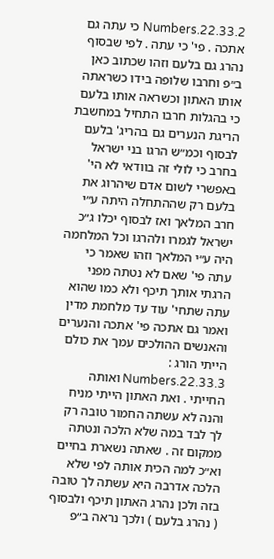Numbers.22.33.2 כי עתה גם אתכה . פי' כי עתה . לפי שבסוף נהרג גם בלעם וזהו שכתוב כאן ב״פ וחרבו שלופה בידו כשראתה אותו האתון וכשראה אותו בלעם כי בהגלות חרבו התחיל במחשבת הריגת הנערים גם בהריג' בלעם לבסוף וכמ״ש הרגו בני ישראל בחרב כי לולי זה בוודאי לא הי' באפשרי לשום אדם שיהרוג את בלעם רק שההתחלה היתה ע״י חרב המלאך ואז לבסוף יכלו ג״כ ישראל לגמרו ולהרגו וכל המלחמה היה ע״י המלאך וזהו שאמר כי עתה פי' שאם לא נטתה מפני הרגתי אותך תיכף ולא כמו שהוא עתה שתחי' עוד עד מלחמת מדין ואמר גם אתכה פי' אתכה והנערים והאנשים ההולכים עמך את כולם הייתי הורג :
Numbers.22.33.3 ואותה החייתי . ואת האתון הייתי מניח והנה לא עשתה החמור טובה רק לך לבד במה שלא הלכה ונטתה ממקום זה . שאתה נשארת בחיים וא״כ למה הכית אותה לפי שלא הלכה אדרבה היא עשתה לך טובה בזה ולכן נהרג האתון תיכף ולבסוף ( נהרג בלעם ) ולכך נראה ב״פ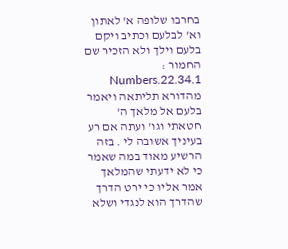בחרבו שלופה א' לאתון וא' לבלעם וכתיב ויקם בלעם וילך ולא הזכיר שם החמור :
Numbers.22.34.1 מהדורא תליתאה ויאמר בלעם אל מלאך ה' חטאתי וגו' ועתה אם רע בעיניך אשובה לי . בזה הרשיע מאוד במה שאמר כי לא ידעתי שהמלאך אמר אליו כי ירט הדרך שהדרך הוא לנגדי ושלא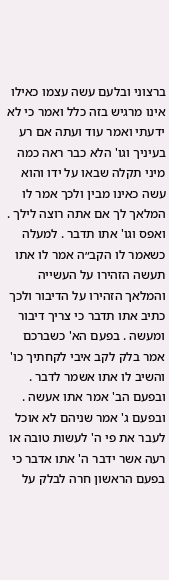ברצוני ובלעם עשה עצמו כאילו אינו מרגיש בזה כלל ואמר כי לא ידעתי ואמר עוד ועתה אם רע בעיניך וגו' הלא כבר ראה כמה מיני תקלה שבאו על ידו והוא עשה כאינו מבין ולכך אמר לו המלאך לך אם אתה רוצה לילך . ואפס וגו' אתו תדבר . למעלה כשאמר לו הקב״ה אמר לו אתו תעשה הזהירו על העשייה והמלאך הזהירו על הדיבור ולכך כתיב אתו תדבר כי צריך דיבור ומעשה . בפעם הא' כשברכם אמר בלק לקב איבי לקחתיך כו' והשיב לו אתו אשמר לדבר . ובפעם הב' אמר אתו אעשה . ובפעם ג' אמר שניהם לא אוכל לעבר את פי ה' לעשות טובה או רעה אשר ידבר ה' אתו אדבר כי בפעם הראשון חרה לבלק על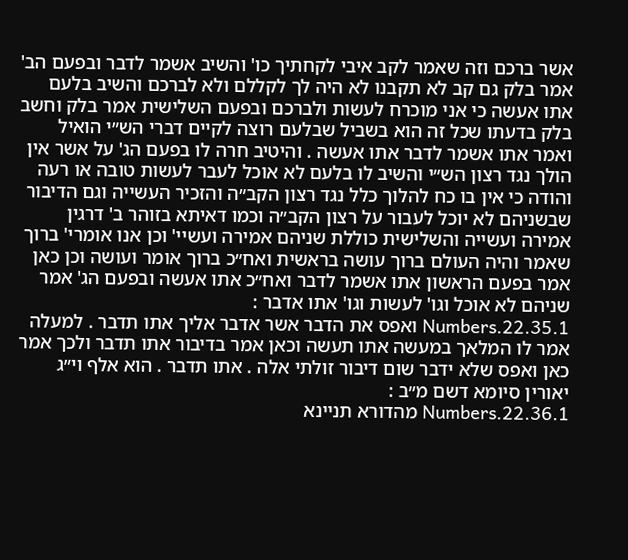אשר ברכם וזה שאמר לקב איבי לקחתיך כו' והשיב אשמר לדבר ובפעם הב' אמר בלק גם קב לא תקבנו לא היה לך לקללם ולא לברכם והשיב בלעם אתו אעשה כי אני מוכרח לעשות ולברכם ובפעם השלישית אמר בלק וחשב בלק בדעתו שכל זה הוא בשביל שבלעם רוצה לקיים דברי הש״י הואיל ואמר אתו אשמר לדבר אתו אעשה . והיטיב חרה לו בפעם הג' על אשר אין הולך נגד רצון הש״י והשיב לו בלעם לא אוכל לעבר לעשות טובה או רעה והודה כי אין בו כח להלוך כלל נגד רצון הקב״ה והזכיר העשייה וגם הדיבור שבשניהם לא יוכל לעבור על רצון הקב״ה וכמו דאיתא בזוהר ב' דרגין אמירה ועשייה והשלישית כוללת שניהם אמירה ועשיי' וכן אנו אומרי' ברוך שאמר והיה העולם ברוך עושה בראשית ואח״כ ברוך אומר ועושה וכן כאן אמר בפעם הראשון אתו אשמר לדבר ואח״כ אתו אעשה ובפעם הג' אמר שניהם לא אוכל וגו' לעשות וגו' אתו אדבר :
Numbers.22.35.1 ואפס את הדבר אשר אדבר אליך אתו תדבר . למעלה אמר לו המלאך במעשה אתו תעשה וכאן אמר בדיבור אתו תדבר ולכך אמר כאן ואפס שלא ידבר שום דיבור זולתי אלה . אתו תדבר . הוא אלף וי״ג יאורין סיומא דשם מ״ב :
Numbers.22.36.1 מהדורא תניינא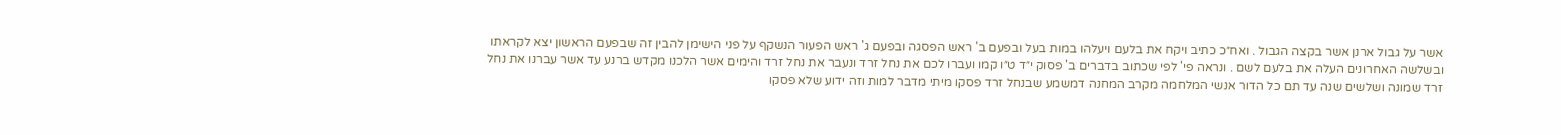אשר על גבול ארנן אשר בקצה הגבול . ואח״כ כתיב ויקח את בלעם ויעלהו במות בעל ובפעם ב' ראש הפסגה ובפעם ג' ראש הפעור הנשקף על פני הישימן להבין זה שבפעם הראשון יצא לקראתו ובשלשה האחרונים העלה את בלעם לשם . ונראה פי' לפי שכתוב בדברים ב' פסוק י״ד ט״ו קמו ועברו לכם את נחל זרד ונעבר את נחל זרד והימים אשר הלכנו מקדש ברנע עד אשר עברנו את נחל זרד שמונה ושלשים שנה עד תם כל הדור אנשי המלחמה מקרב המחנה דמשמע שבנחל זרד פסקו מיתי מדבר למות וזה ידוע שלא פסקו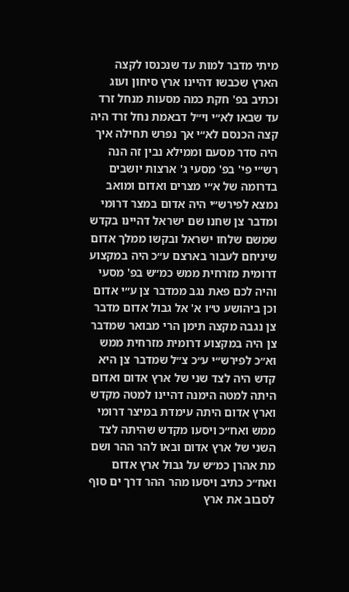מיתי מדבר למות עד שנכנסו לקצה הארץ שכבשו דהיינו ארץ סיחון ועוג וכתיב בפ' חקת כמה מסעות מנחל זרד עד שבאו לא״י וי״ל דבאמת נחל זרד היה קצה הכנסם לא״י אך נפרש תחילה איך היה סדר מסעם וממילא נבין זה הנה רש״י פי' בפ' מסעי ג' ארצות יושבים בדרומה של א״י מצרים ואדום ומואב נמצא לפירש״י היה אדום במצר דרומי ומדבר צן שחנו שם ישראל דהיינו בקדש שמשם שלחו ישראל ובקשו ממלך אדום שיניחם לעבור בארצם ע״כ היה במקצוע דרומית מזרחית ממש כמ״ש בפ' מסעי והיה לכם פאת נגב ממדבר צן ע״י אדום וכן ביהושע ט״ו א' אל גבול אדום מדבר צן נגבה מקצה תימן הרי מבואר שמדבר צן היה במקצוע דרומית מזרחית ממש וא״כ לפירש״י ע״כ צ״ל שמדבר צן היא קדש היה לצד שני של ארץ אדום ואדום היתה למטה הימנה דהיינו למטה מקדש וארץ אדום היתה עימדת במיצר דרומי ממש ואח״כ ויסעו מקדש שהיתה לצד השני של ארץ אדום ובאו להר ההר ושם מת אהרן כמ״ש על גבול ארץ אדום ואח״כ כתיב ויסעו מהר ההר דרך ים סוף לסבוב את ארץ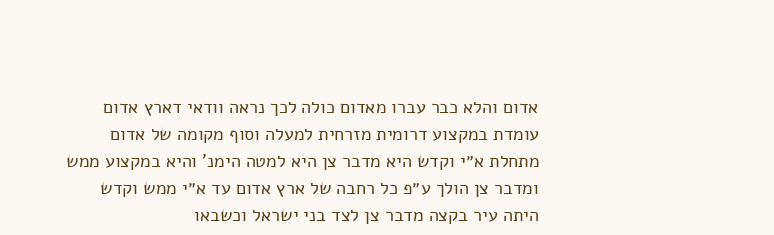אדום והלא כבר עברו מאדום כולה לכך נראה וודאי דארץ אדום עומדת במקצוע דרומית מזרחית למעלה וסוף מקומה של אדום מתחלת א״י וקדש היא מדבר צן היא למטה הימנ' והיא במקצוע ממש ומדבר צן הולך ע״פ כל רחבה של ארץ אדום עד א״י ממש וקדש היתה עיר בקצה מדבר צן לצד בני ישראל וכשבאו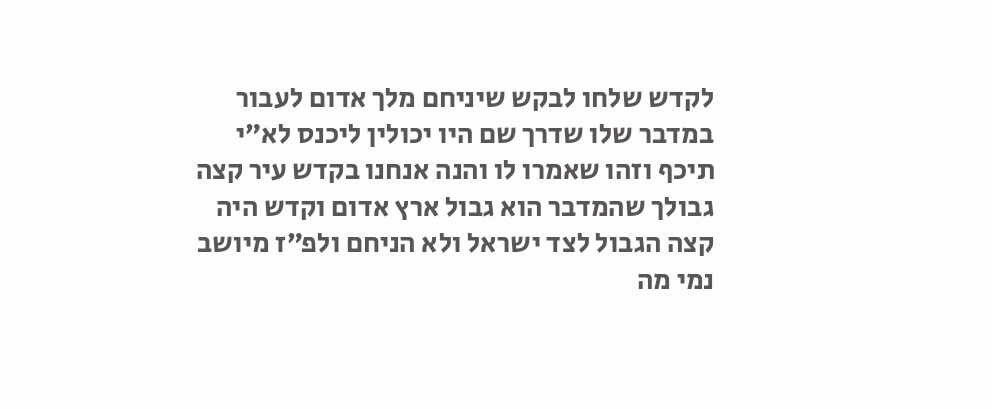לקדש שלחו לבקש שיניחם מלך אדום לעבור במדבר שלו שדרך שם היו יכולין ליכנס לא״י תיכף וזהו שאמרו לו והנה אנחנו בקדש עיר קצה גבולך שהמדבר הוא גבול ארץ אדום וקדש היה קצה הגבול לצד ישראל ולא הניחם ולפ״ז מיושב נמי מה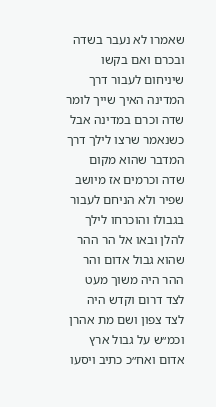שאמרו לא נעבר בשדה ובכרם ואם בקשו שיניחום לעבור דרך המדינה האיך שייך לומר שדה וכרם במדינה אבל כשנאמר שרצו לילך דרך המדבר שהוא מקום שדה וכרמים אז מיושב שפיר ולא הניחם לעבור בגבולו והוכרחו לילך להלן ובאו אל הר ההר שהוא גבול אדום והר ההר היה משוך מעט לצד דרום וקדש היה לצד צפון ושם מת אהרן וכמ״ש על גבול ארץ אדום ואח״כ כתיב ויסעו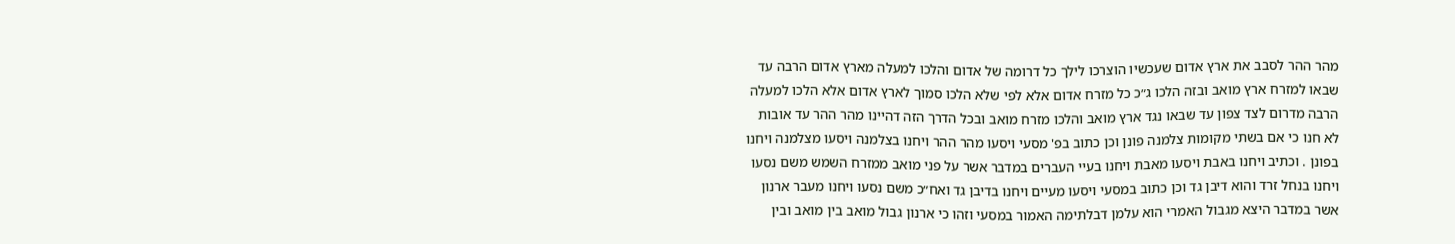מהר ההר לסבב את ארץ אדום שעכשיו הוצרכו לילך כל דרומה של אדום והלכו למעלה מארץ אדום הרבה עד שבאו למזרח ארץ מואב ובזה הלכו ג״כ כל מזרח אדום אלא לפי שלא הלכו סמוך לארץ אדום אלא הלכו למעלה הרבה מדרום לצד צפון עד שבאו נגד ארץ מואב והלכו מזרח מואב ובכל הדרך הזה דהיינו מהר ההר עד אובות לא חנו כי אם בשתי מקומות צלמנה פונן וכן כתוב בפ' מסעי ויסעו מהר ההר ויחנו בצלמנה ויסעו מצלמנה ויחנו בפונן . וכתיב ויחנו באבת ויסעו מאבת ויחנו בעיי העברים במדבר אשר על פני מואב ממזרח השמש משם נסעו ויחנו בנחל זרד והוא דיבן גד וכן כתוב במסעי ויסעו מעיים ויחנו בדיבן גד ואח״כ משם נסעו ויחנו מעבר ארנון אשר במדבר היצא מגבול האמרי הוא עלמן דבלתימה האמור במסעי וזהו כי ארנון גבול מואב בין מואב ובין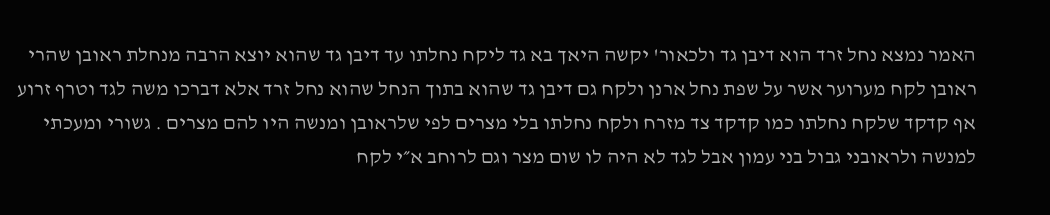האמר נמצא נחל זרד הוא דיבן גד ולכאור' יקשה היאך בא גד ליקח נחלתו עד דיבן גד שהוא יוצא הרבה מנחלת ראובן שהרי ראובן לקח מערוער אשר על שפת נחל ארנן ולקח גם דיבן גד שהוא בתוך הנחל שהוא נחל זרד אלא דברכו משה לגד וטרף זרוע אף קדקד שלקח נחלתו כמו קדקד צד מזרח ולקח נחלתו בלי מצרים לפי שלראובן ומנשה היו להם מצרים . גשורי ומעכתי למנשה ולראובני גבול בני עמון אבל לגד לא היה לו שום מצר וגם לרוחב א״י לקח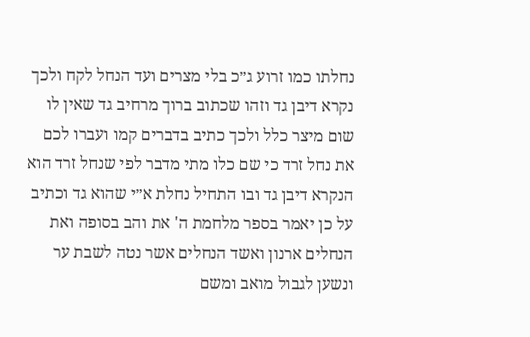נחלתו כמו זרוע ג״כ בלי מצרים ועד הנחל לקח ולכך נקרא דיבן גד וזהו שכתוב ברוך מרחיב גד שאין לו שום מיצר כלל ולכך כתיב בדברים קמו ועברו לכם את נחל זרד כי שם כלו מתי מדבר לפי שנחל זרד הוא הנקרא דיבן גד ובו התחיל נחלת א״י שהוא גד וכתיב על כן יאמר בספר מלחמת ה' את והב בסופה ואת הנחלים ארנון ואשד הנחלים אשר נטה לשבת ער ונשען לגבול מואב ומשם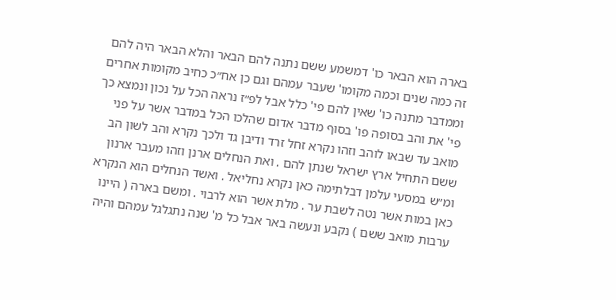בארה הוא הבאר כו' דמשמע ששם נתנה להם הבאר והלא הבאר היה להם זה כמה שנים וכמה מקומו' שעבר עמהם וגם כן אח״כ כחיב מקומות אחרים וממדבר מתנה כו' שאין להם פי' כלל אבל לפ״ז נראה הכל על נכון ונמצא כך פי' את והב בסופה פו' בסוף מדבר אדום שהלכו הכל במדבר אשר על פני מואב עד שבאו לוהב וזהו נקרא זחל זרד ודיבן גד ולכך נקרא והב לשון הב ששם התחיל ארץ ישראל שנתן להם . ואת הנחלים ארנן וזהו מעבר ארנון ומ״ש במסעי עלמן דבלתימה כאן נקרא נחליאל . ואשד הנחלים הוא הנקרא כאן במות אשר נטה לשבת ער . מלת אשר הוא לרבוי . ומשם בארה ( היינו ערבות מואב ששם ) נקבע ונעשה באר אבל כל מ' שנה נתגלגל עמהם והיה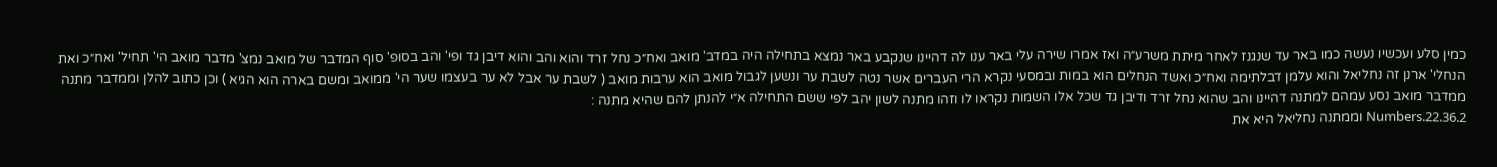כמין סלע ועכשיו נעשה כמו באר עד שנגנז לאחר מיתת משרע״ה ואז אמרו שירה עלי באר ענו לה דהיינו שנקבע באר נמצא בתחילה היה במדב' מואב ואח״כ נחל זרד והוא והב והוא דיבן גד ופי' והב בסופ' סוף המדבר של מואב נמצ' מדבר מואב הי' תחיל' ואח״כ ואת הנחלי' ארנן זה נחליאל והוא עלמן דבלתימה ואח״כ ואשד הנחלים הוא במות ובמסעי נקרא הרי העברים אשר נטה לשבת ער ונשען לגבול מואב הוא ערבות מואב ( לשבת ער אבל לא ער בעצמו שער הי' ממואב ומשם בארה הוא הגיא ) וכן כתוב להלן וממדבר מתנה ממדבר מואב נסע עמהם למתנה דהיינו והב שהוא נחל זרד ודיבן גד שכל אלו השמות נקראו לו וזהו מתנה לשון יהב לפי ששם התחילה א״י להנתן להם שהיא מתנה :
Numbers.22.36.2 וממתנה נחליאל היא את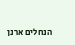הנחלים ארנן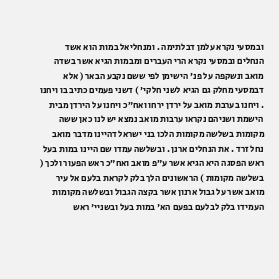ובמסעי נקרא עלמן דבלתימה . ומנחליאל במות הוא אשד הנחלים ובמסעי נקרא הרי העברים ומבמות הגיא אשר בשדה מואב ונשקפה על פנ' הישימן לפי ששם נקבע הבאר ( אלא דבמסעי מחלק גם הגיא לשני חלקי' ) דשני פעמים כתיב בו ויחנו . ויחנו בערבת מואב על ירדן ירחו ואח״כ ויחנו על הירדן מבית הישמת ושניהם נקראו ערבות מואב נמצא יש לנו כאן ששה מקומות בשלשה מקומות הלכו בני ישראל דהיינו מדבר מואב נחל זרד . את הנחלים ארנן . ובשלשה עמדו שם היינו במות בעל ראש הפסגה היא הגיא אשר ע״פ מואב ואח״כ ראש הפעור ולכך ( בשלשה מקומות ) הראשונים הלך בלק לקראת בלעם אל עיר מואב אשר על גבול ארנון אשר בקצה הגבול ובשלשה מקומות העמידו בלק לבלעם בפעם הא' במות בעל ובשניי' ראש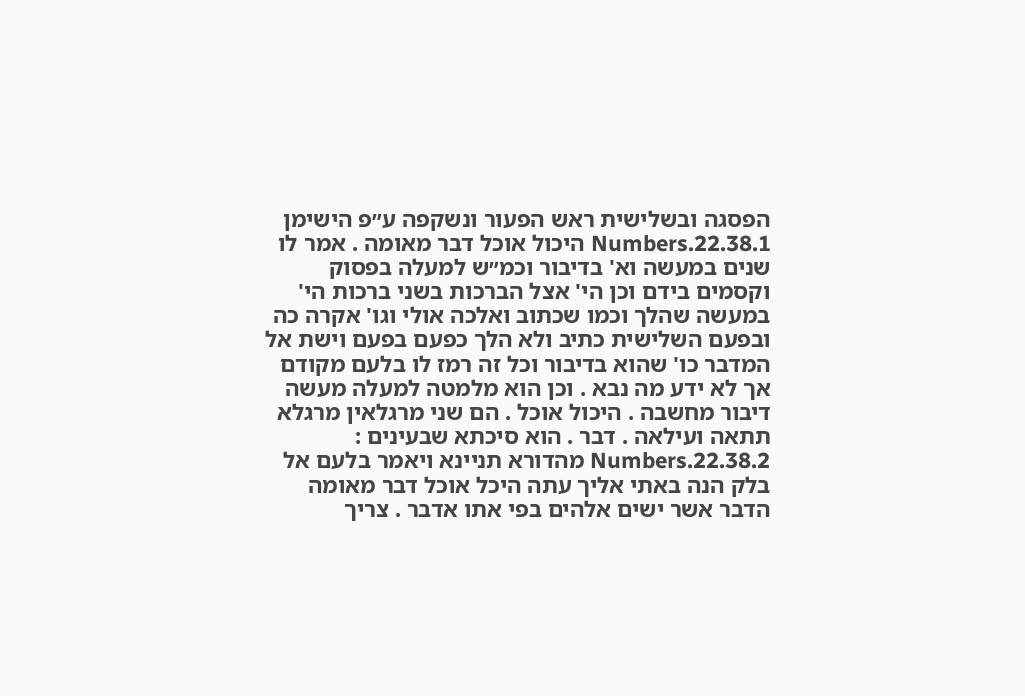הפסגה ובשלישית ראש הפעור ונשקפה ע״פ הישימן
Numbers.22.38.1 היכול אוכל דבר מאומה . אמר לו שנים במעשה וא' בדיבור וכמ״ש למעלה בפסוק וקסמים בידם וכן הי' אצל הברכות בשני ברכות הי' במעשה שהלך וכמו שכתוב ואלכה אולי וגו' אקרה כה ובפעם השלישית כתיב ולא הלך כפעם בפעם וישת אל המדבר כו' שהוא בדיבור וכל זה רמז לו בלעם מקודם אך לא ידע מה נבא . וכן הוא מלמטה למעלה מעשה דיבור מחשבה . היכול אוכל . הם שני מרגלאין מרגלא תתאה ועילאה . דבר . הוא סיכתא שבעינים :
Numbers.22.38.2 מהדורא תניינא ויאמר בלעם אל בלק הנה באתי אליך עתה היכל אוכל דבר מאומה הדבר אשר ישים אלהים בפי אתו אדבר . צריך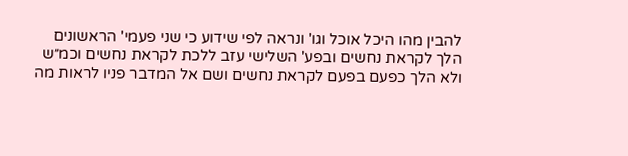להבין מהו היכל אוכל וגו' ונראה לפי שידוע כי שני פעמי' הראשונים הלך לקראת נחשים ובפע' השלישי עזב ללכת לקראת נחשים וכמ״ש ולא הלך כפעם בפעם לקראת נחשים ושם אל המדבר פניו לראות מה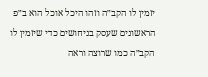יזמין לו הקב״ה וזהו היכל אוכל הוא ב״פ הראשונים שעסק בניחושים כדי שיזמין לו הקב״ה כמו שרוצה וראה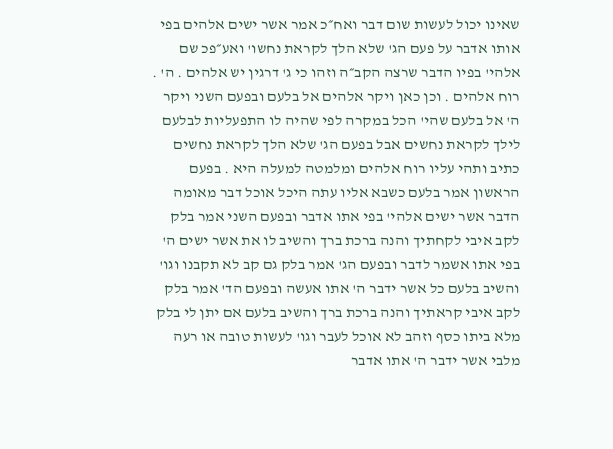שאינו יכול לעשות שום דבר ואח״כ אמר אשר ישים אלהים בפי אותו אדבר על פעם הג' שלא הלך לקראת נחשו' ואע״פכ שם אלהי' בפיו הדבר שרצה הקב״ה וזהו כי ג' דרגין יש אלהים . ה' . רוח אלהים . וכן כאן ויקר אלהים אל בלעם ובפעם השני ויקר ה' אל בלעם שהי' הכל במקרה לפי שהיה לו התפעליות לבלעם לילך לקראת נחשים אבל בפעם הג' שלא הלך לקראת נחשים כתיב ותהי עליו רוח אלהים ומלמטה למעלה היא . בפעם הראשון אמר בלעם כשבא אליו עתה היכל אוכל דבר מאומה הדבר אשר ישים אלהי' בפי אתו אדבר ובפעם השני אמר בלק לקב איבי לקחתיך והנה ברכת ברך והשיב לו את אשר ישים ה' בפי אתו אשמר לדבר ובפעם הג' אמר בלק גם קב לא תקבנו וגו' והשיב בלעם כל אשר ידבר ה' אתו אעשה ובפעם הד' אמר בלק לקב איבי קראתיך והנה ברכת ברך והשיב בלעם אם יתן לי בלק מלא ביתו כסף וזהב לא אוכל לעבר וגו' לעשות טובה או רעה מלבי אשר ידבר ה' אתו אדבר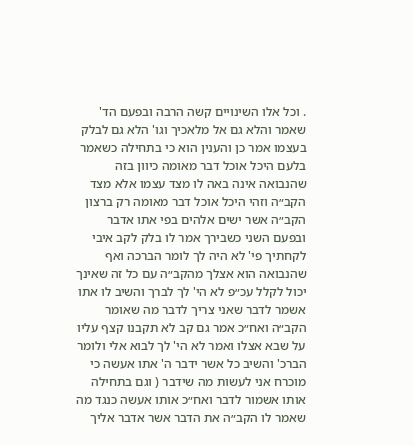. וכל אלו השינויים קשה הרבה ובפעם הד' שאמר והלא גם אל מלאכיך וגו' הלא גם לבלק בעצמו אמר כן והענין הוא כי בתחילה כשאמר בלעם היכל אוכל דבר מאומה כיוון בזה שהנבואה אינה באה לו מצד עצמו אלא מצד הקב״ה וזהי היכל אוכל דבר מאומה רק ברצון הקב״ה אשר ישים אלהים בפי אתו אדבר ובפעם השני כשבירך אמר לו בלק לקב איבי לקחתיך פי' לא היה לך לומר הברכה ואף שהנבואה הוא אצלך מהקב״ה עם כל זה שאינך יכול לקלל עכ״פ לא הי' לך לברך והשיב לו אתו אשמר לדבר שאני צריך לדבר מה שאומר הקב״ה ואח״כ אמר גם קב לא תקבנו קצף עליו על שבא אצלו ואמר לא הי' לך לבוא אלי ולומר הברכ' והשיב כל אשר ידבר ה' אתו אעשה כי מוכרח אני לעשות מה שידבר ( וגם בתחילה אותו אשמור לדבר ואח״כ אותו אעשה כנגד מה שאמר לו הקב״ה את הדבר אשר אדבר אליך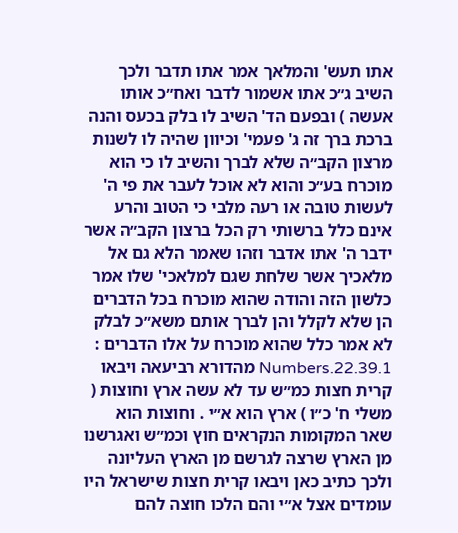אתו תעש' והמלאך אמר אתו תדבר ולכך השיב ג״כ אתו אשמור לדבר ואח״כ אותו אעשה ) ובפעם הד' השיב לו בלק בכעס והנה ברכת ברך זה ג' פעמי' וכיוון שהיה לו לשנות מרצון הקב״ה שלא לברך והשיב לו כי הוא מוכרח בע״כ והוא לא אוכל לעבר את פי ה' לעשות טובה או רעה מלבי כי הטוב והרע אינם כלל ברשותי רק הכל ברצון הקב״ה אשר ידבר ה' אתו אדבר וזהו שאמר הלא גם אל מלאכיך אשר שלחת שגם למלאכי' שלו אמר כלשון הזה והודה שהוא מוכרח בכל הדברים הן שלא לקלל והן לברך אותם משא״כ לבלק לא אמר כלל שהוא מוכרח על אלו הדברים :
Numbers.22.39.1 מהדורא רביעאה ויבאו קרית חצות כמ״ש עד לא עשה ארץ וחוצות ( משלי ח' כ״ו ) ארץ הוא א״י . וחוצות הוא שאר המקומות הנקראים חוץ וכמ״ש ואגרשנו מן הארץ שרצה לגרשם מן הארץ העליונה ולכך כתיב כאן ויבאו קרית חצות שישראל היו עומדים אצל א״י והם הלכו חוצה להם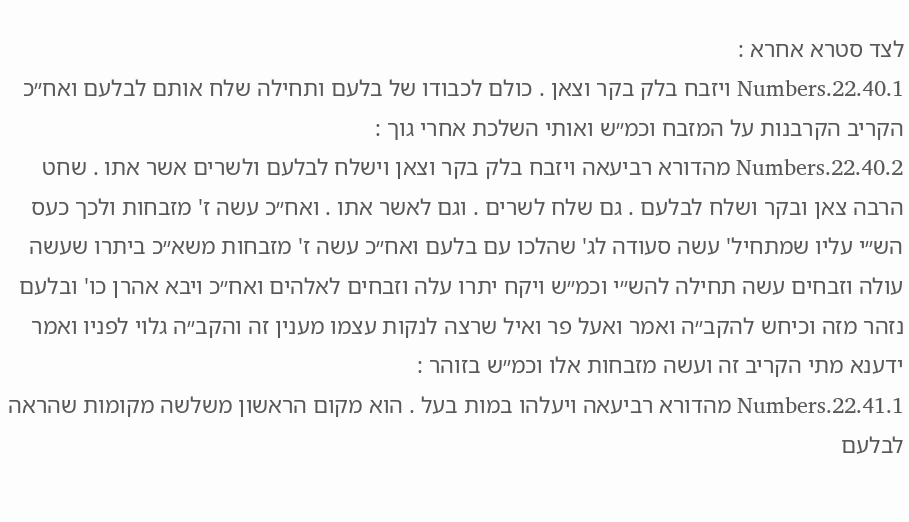לצד סטרא אחרא :
Numbers.22.40.1 ויזבח בלק בקר וצאן . כולם לכבודו של בלעם ותחילה שלח אותם לבלעם ואח״כ הקריב הקרבנות על המזבח וכמ״ש ואותי השלכת אחרי גוך :
Numbers.22.40.2 מהדורא רביעאה ויזבח בלק בקר וצאן וישלח לבלעם ולשרים אשר אתו . שחט הרבה צאן ובקר ושלח לבלעם . גם שלח לשרים . וגם לאשר אתו . ואח״כ עשה ז' מזבחות ולכך כעס הש״י עליו שמתחיל' עשה סעודה לג' שהלכו עם בלעם ואח״כ עשה ז' מזבחות משא״כ ביתרו שעשה עולה וזבחים עשה תחילה להש״י וכמ״ש ויקח יתרו עלה וזבחים לאלהים ואח״כ ויבא אהרן כו' ובלעם נזהר מזה וכיחש להקב״ה ואמר ואעל פר ואיל שרצה לנקות עצמו מענין זה והקב״ה גלוי לפניו ואמר ידענא מתי הקריב זה ועשה מזבחות אלו וכמ״ש בזוהר :
Numbers.22.41.1 מהדורא רביעאה ויעלהו במות בעל . הוא מקום הראשון משלשה מקומות שהראה לבלעם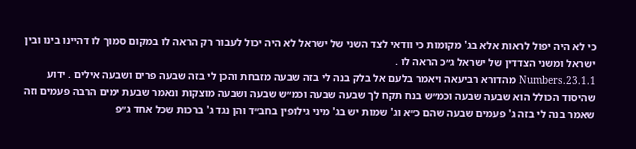כי לא היה יפול לראות אלא בג' מקומות כי וודאי לצד השני של ישראל לא היה יכול לעבור רק הראה לו במקום סמוך לו דהיינו בינו ובין ישראל ומשני הצדדין של ישראל ג״כ הראה לו .
Numbers.23.1.1 מהדורא רביעאה ויאמר בלעם אל בלק בנה לי בזה שבעה מזבחת והכן לי בזה שבעה פרים ושבעה אילים . ידוע שהיסוד הכולל הוא שבעה שבעה וכמ״ש בנח תקח לך שבעה שבעה וכמ״ש שבעה ושבעה מוצקות ונאמר שבעת ימים הרבה פעמים וזה שאמר בנה לי בזה ג' פעמים שבעה שהם כ״א וג' שמות יש בג' מיני גילופין בחב״ד והן נגד ג' ברכות שכל אחד ג״פ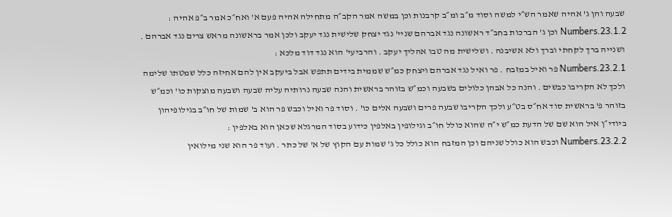שבעה והן ג' אהיה שאמר הש״י למשה וסוד מ״ב ומ״ב קרבנות וכן במשה אמר הקב״ה מתחילה אהיה פעם א' ואח״כ אמר ב״פ אהיה :
Numbers.23.1.2 וכן ג' הברכות בחב״ד ראשונה נגד אברהם שניי' נגד יצחק שלישית נגד יעקב ולכן אמר בראשונה מראש צרים נגד אברהם . ושנייה ברך לקחתי וברך ולא אשיבנה . ושלישית מה טבו אהליך יעקב . והרביעי' הוא נגד דוד מלכא :
Numbers.23.2.1 פר ואיל במזבח . פר ואיל נגד אברהם ויצחק כמ״ש שממית בידים תתפש אבל ביעקב אין להם אחיזה כלל שמטתו שלימה ולכך לא הקריבו כבשים . והנה כל אבהן כלולים בשבעה וכמ״ש בזוהר בראשית והנה שבעה נרותיה עליה שבעה ושבעה מוצקות כו' וכמ״ש בזוהר פ' בראשית סוד אח״ס בט״ע ולכך הקריבו שבעה פרים ושבעה אלים כו' . וסוד פר ואיל וכבש פר הוא ב' שמות של חו״ב בגילופיהון ביודי״ן איל הוא שם של הדעת כמ״ש י״ה שהוא כולל חו״ב וגילופין באלפין כידוע בסוד המרגלא שכאן הוא באלפין :
Numbers.23.2.2 וכבש הוא כולל שניהם וכן המזבח הוא כולל כל ג' שמות עם הקוץ של א' של כתר . ועוד פר הוא שני מילואין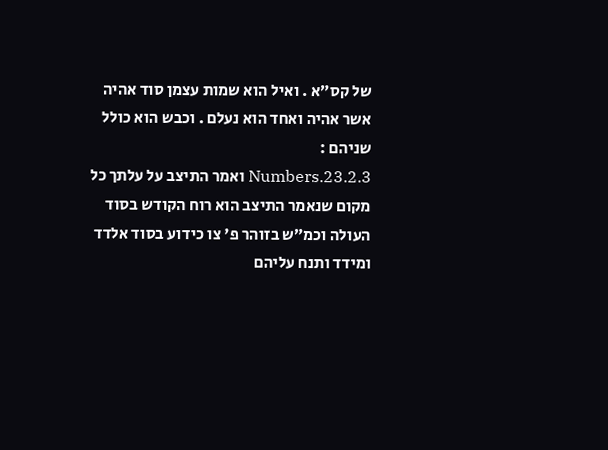של קס״א . ואיל הוא שמות עצמן סוד אהיה אשר אהיה ואחד הוא נעלם . וכבש הוא כולל שניהם :
Numbers.23.2.3 ואמר התיצב על עלתך כל מקום שנאמר התיצב הוא רוח הקודש בסוד העולה וכמ״ש בזוהר פ' צו כידוע בסוד אלדד ומידד ותנח עליהם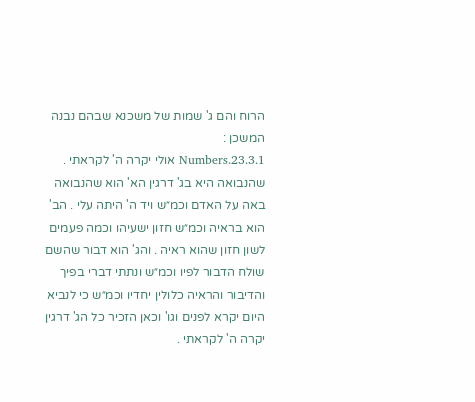הרוח והם ג' שמות של משכנא שבהם נבנה המשכן :
Numbers.23.3.1 אולי יקרה ה' לקראתי . שהנבואה היא בג' דרגין הא' הוא שהנבואה באה על האדם וכמ״ש ויד ה' היתה עלי . הב' הוא בראיה וכמ״ש חזון ישעיהו וכמה פעמים לשון חזון שהוא ראיה . והג' הוא דבור שהשם שולח הדבור לפיו וכמ״ש ונתתי דברי בפיך והדיבור והראיה כלולין יחדיו וכמ״ש כי לנביא היום יקרא לפנים וגו' וכאן הזכיר כל הג' דרגין יקרה ה' לקראתי .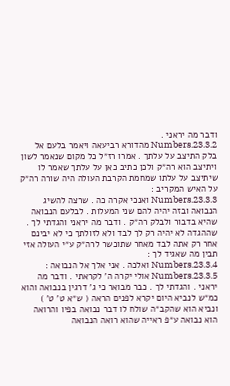ודבר מה יראני .
Numbers.23.3.2 מהדורא רביעאה ויאמר בלעם אל בלק התיצב על עלתך . אמרו רז״ל כל מקום שנאמר לשון ויתיצב הוא רה״ק ולכן כתיב כאן על עלתך שאמר לו שיתיצב על עלתו שמחמת הקרבת העולה היה שורה רה״ק על האיש המקריב :
Numbers.23.3.3 ואנכי אקרה כה . שרצה להשיג הנבואה ובזה יהיה להם שני המעלות . לבלעם הנבואה שהיא בדבור ולבלק רה״ק . ודבר מה יראני והגדתי לך . שההגדה לא יהיה רק לך לבד ולא לזולתך כי לא יבינם אחר רק אתה לבד מאחר שתוכשר לרה״ק ע״י העולה אזי תבין מה שאגיד לך :
Numbers.23.3.4 ואלכה . אני אלך אל הנבואה :
Numbers.23.3.5 אולי יקרה ה' לקראתי . ודבר מה יראני . והגדתי לך . כבר מבואר כי ג' דרגין בנבואה והוא כמ״ש לנביא היום יקרא לפנים הראה ( ש״א ט' ט' ) ונביא הוא שהקב״ה שולח לו דבר נבואה בפיו והרואה הוא נבואה ע״פ ראייה שהוא רואה הנבואה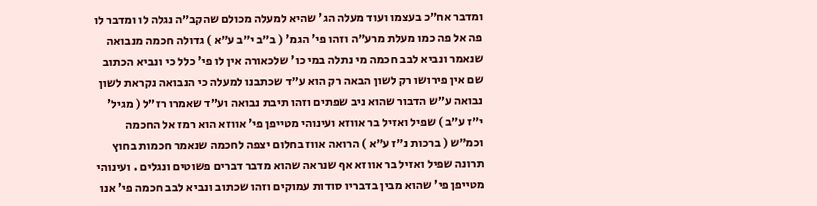ומדבר אח״כ בעצמו ועוד מעלה הג' שהיא למעלה מכולם שהקב״ה נגלה לו ומדבר לו פה אל פה כמו מעלת מרע״ה וזהו פי' הגמ' ( ב״ב י״ב ע״א ) גדולה חכמה מנבואה שנאמר ונביא לבב חכמה מי נתלה במי כו' שלכאורה אין לו פי' כלל כי ונביא הכתוב שם אין פירושו רק לשון הבאה רק הוא ע״ד שכתבנו למעלה כי הנבואה נקראת לשון נבואה ע״ש הדבור שהוא ניב שפתים וזהו תיבת נבואה וע״ד שאמרו רז״ל ( מגיל' י״ז ע״ב ) שפיל ואזיל בר אווזא ועינוהי מטייפן פי' אווזא הוא רמז אל החכמה וכמ״ש ( ברכות נ״ז ע״א ) הרואה אווז בחלום יצפה לחכמה שנאמר חכמות בחוץ תרונה שפיל ואזיל בר אווזא אף שנראה שהוא מדבר דברים פשוטים ונגלים . ועינוהי מטייפן פי' שהוא מבין בדבריו סודות עמוקים וזהו שכתוב ונביא לבב חכמה פי' אנו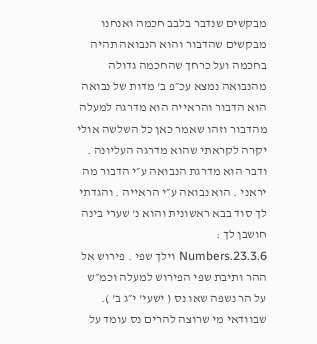מבקשים שנדבר בלבב חכמה ואנחנו מבקשים שהדבור והוא הנבואה תהיה בחכמה ועל כרחך שהחכמה גדולה מהנבואה נמצא עכ״פ ב' מדות של נבואה הוא הדבור והראייה הוא מדרגה למעלה מהדבור וזהו שאמר כאן כל השלשה אולי יקרה לקראתי שהוא מדרגה העליונה . ודבר הוא מדרגת הנבואה ע״י הדבור מה יראני . הוא נבואה ע״י הראייה . והגדתי לך סוד בבא ראשונית והוא נ' שערי בינה חושבן לך :
Numbers.23.3.6 וילך שפי . פירוש אל ההר ותיבת שפי הפירוש למעלה וכמ״ש על הר נשפה שאו נס ( ישעי' י״ג ב' ). שבוודאי מי שרוצה להרים נס עומד על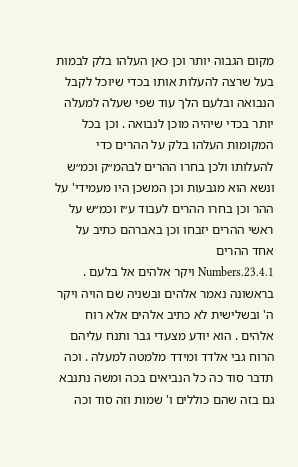מקום הגבוה יותר וכן כאן העלהו בלק לבמות בעל שרצה להעלות אותו בכדי שיוכל לקבל הנבואה ובלעם הלך עוד שפי שעלה למעלה יותר בכדי שיהיה מוכן לנבואה . וכן בכל המקומות העלהו בלק על ההרים כדי להעלותו ולכן בחרו ההרים לבהמ״ק וכמ״ש ונשא הוא מגבעות וכן המשכן היו מעמידי' על ההר וכן בחרו ההרים לעבוד ע״ז וכמ״ש על ראשי ההרים יזבחו וכן באברהם כתיב על אחד ההרים
Numbers.23.4.1 ויקר אלהים אל בלעם . בראשונה נאמר אלהים ובשניה שם הויה ויקר ה' ובשלישית לא כתיב אלהים אלא רוח אלהים . הוא יודע מצעדי גבר ותנח עליהם הרוח גבי אלדד ומידד מלמטה למעלה . וכה תדבר סוד כה כל הנביאים בכה ומשה נתנבא גם בזה שהם כוללים ו' שמות וזה סוד וכה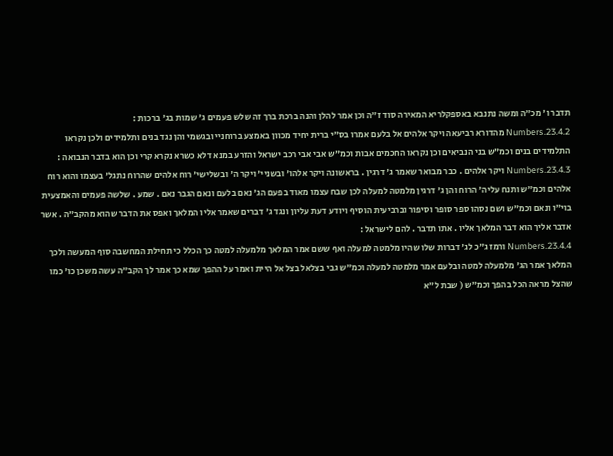תדבר ו' מכ״ה ומשה נתנבא באספקלריא המאירה סוד ז״ה וכן אמר להלן והנה ברכת ברך זה שלש פעמים ג' שמות בג' ברכות :
Numbers.23.4.2 מהדורא רביעאה ויקר אלהים אל בלעם אמרו בס״י ברית יחיד מכוון באמצע ברוחניי ובגשמי והן נגד בנים ותלמידים ולכן נקראו התלמידים בנים וכמ״ש בני הנביאים וכן נקראו החכמים אבות וכמ״ש אבי אבי רכב ישראל והזרע במנא דלא כשרא נקרא קרי וכן הוא בדבר הנבואה :
Numbers.23.4.3 ויקר אלהים . כבר מבואר שאמר ג' דרגין . בראשונה ויקר אלהו' ובשניי' ויקר ה' ובשלישי' רוח אלהים שהרוח נתגל' בעצמו והוא רוח אלהים וכמ״ש ותנח עליה' הרוח והן ג' דרגין מלמטה למעלה לכן שבח עצמו מאוד בפעם הג' נאם בלעם ונאם הגבר נאם . שמע . שלשה פעמים והאמצעית בוי״ו ונאם וכמ״ש ושם נסהו ספר סופר וסיפור וברביעית הוסיף ויודע דעת עליון ונגד ג' דברים שאמר אליו המלאך ואפס את הדבר שהוא מהקב״ה . אשר אדבר אליך הוא דבר המלאך אליו . אתו תדבר . להם לישראל :
Numbers.23.4.4 ורמז ג״כ לג' דברות שלו שהיו מלמטה למעלה ואף ששם אמר המלאך מלמעלה למטה כך הכלל כי תחילת המחשבה סוף המעשה ולכך המלאך אמר הג' מלמעלה למטה ובלעם אמר מלמטה למעלה וכמ״ש גבי בצלאל בצל אל היית ואמר על ההפך שמא כך אמר לך הקב״ה עשה משכן כו' כמו שהצל מראה הכל בהפך וכמ״ש ( שבת ל״א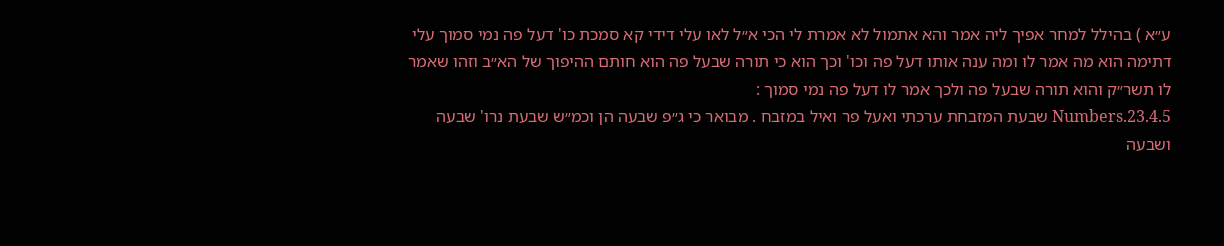ע״א ) בהילל למחר אפיך ליה אמר והא אתמול לא אמרת לי הכי א״ל לאו עלי דידי קא סמכת כו' דעל פה נמי סמוך עלי דתימה הוא מה אמר לו ומה ענה אותו דעל פה וכו' וכך הוא כי תורה שבעל פה הוא חותם ההיפוך של הא״ב וזהו שאמר לו תשר״ק והוא תורה שבעל פה ולכך אמר לו דעל פה נמי סמוך :
Numbers.23.4.5 שבעת המזבחת ערכתי ואעל פר ואיל במזבח . מבואר כי ג״פ שבעה הן וכמ״ש שבעת נרו' שבעה ושבעה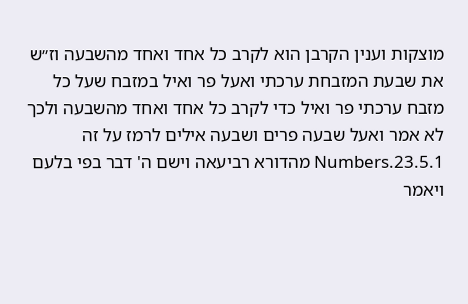מוצקות וענין הקרבן הוא לקרב כל אחד ואחד מהשבעה וז״ש את שבעת המזבחת ערכתי ואעל פר ואיל במזבח שעל כל מזבח ערכתי פר ואיל כדי לקרב כל אחד ואחד מהשבעה ולכך לא אמר ואעל שבעה פרים ושבעה אילים לרמז על זה
Numbers.23.5.1 מהדורא רביעאה וישם ה' דבר בפי בלעם ויאמר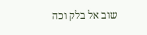שוב אל בלק וכה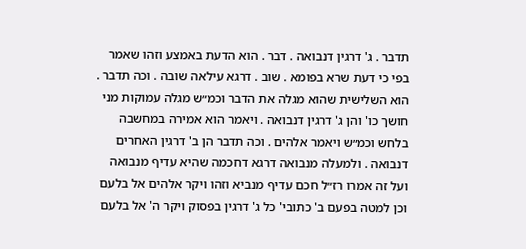תדבר . ג' דרגין דנבואה . דבר . הוא הדעת באמצע וזהו שאמר בפי כי דעת שרא בפומא . שוב . דרגא עילאה שובה . וכה תדבר . הוא השלישית שהוא מגלה את הדבר וכמ״ש מגלה עמוקות מני חושך כו' והן ג' דרגין דנבואה . ויאמר הוא אמירה במחשבה בלחש וכמ״ש ויאמר אלהים . וכה תדבר הן ב' דרגין האחרים דנבואה . ולמעלה מנבואה דרגא דחכמה שהיא עדיף מנבואה ועל זה אמרו רז״ל חכם עדיף מנביא וזהו ויקר אלהים אל בלעם וכן למטה בפעם ב' כתובי' כל ג' דרגין בפסוק ויקר ה' אל בלעם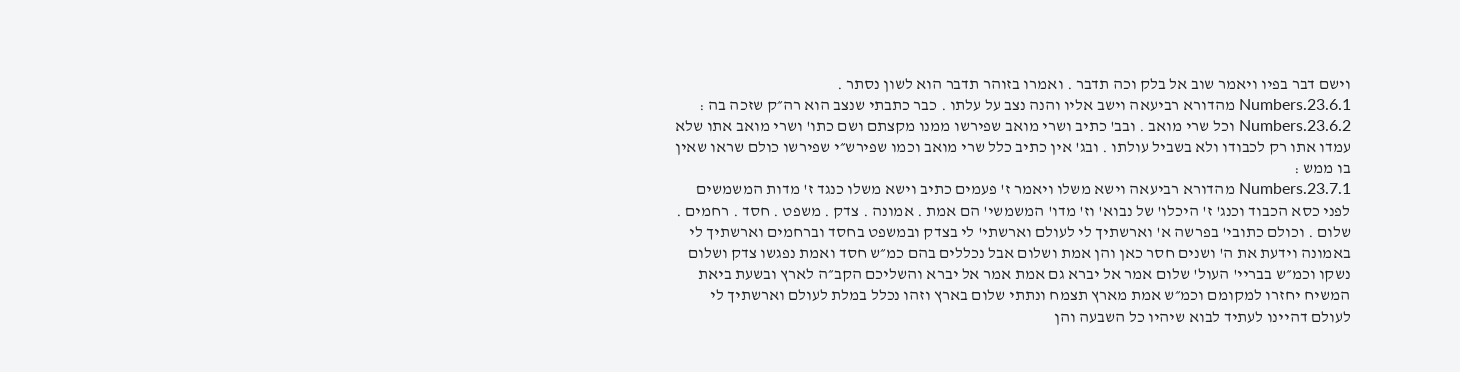וישם דבר בפיו ויאמר שוב אל בלק וכה תדבר . ואמרו בזוהר תדבר הוא לשון נסתר .
Numbers.23.6.1 מהדורא רביעאה וישב אליו והנה נצב על עלתו . כבר כתבתי שנצב הוא רה״ק שזכה בה :
Numbers.23.6.2 וכל שרי מואב . ובב' כתיב ושרי מואב שפירשו ממנו מקצתם ושם כתו' ושרי מואב אתו שלא עמדו אתו רק לכבודו ולא בשביל עולתו . ובג' אין כתיב כלל שרי מואב וכמו שפירש״י שפירשו כולם שראו שאין בו ממש :
Numbers.23.7.1 מהדורא רביעאה וישא משלו ויאמר ז' פעמים כתיב וישא משלו כנגד ז' מדות המשמשים לפני כסא הכבוד וכנג' ז' היכלו' של נבוא' וז' מדו' המשמשי' הם אמת . אמונה . צדק . משפט . חסד . רחמים . שלום . וכולם כתובי' בפרשה א' וארשתיך לי לעולם וארשתי' לי בצדק ובמשפט בחסד וברחמים וארשתיך לי באמונה וידעת את ה' ושנים חסר כאן והן אמת ושלום אבל נכללים בהם כמ״ש חסד ואמת נפגשו צדק ושלום נשקו וכמ״ש בבריי' העול' שלום אמר אל יברא גם אמת אמר אל יברא והשליכם הקב״ה לארץ ובשעת ביאת המשיח יחזרו למקומם וכמ״ש אמת מארץ תצמח ונתתי שלום בארץ וזהו נכלל במלת לעולם וארשתיך לי לעולם דהיינו לעתיד לבוא שיהיו כל השבעה והן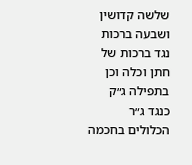שלשה קדושין ושבעה ברכות נגד ברכות של חתן וכלה וכן בתפילה ג״ק כנגד ג״ר הכלולים בחכמה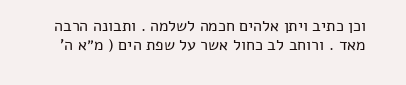וכן כתיב ויתן אלהים חכמה לשלמה . ותבונה הרבה מאד . ורוחב לב כחול אשר על שפת הים ( מ״א ה'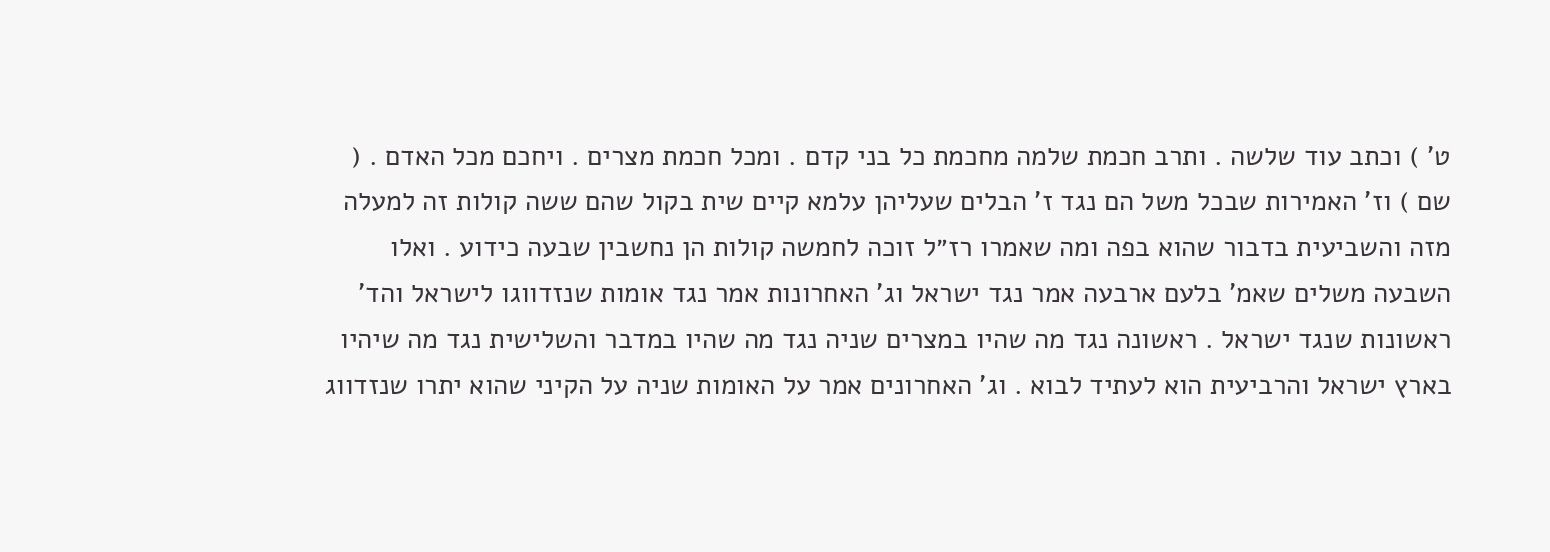ט' ) וכתב עוד שלשה . ותרב חכמת שלמה מחכמת כל בני קדם . ומכל חכמת מצרים . ויחכם מכל האדם . ( שם ) וז' האמירות שבכל משל הם נגד ז' הבלים שעליהן עלמא קיים שית בקול שהם ששה קולות זה למעלה מזה והשביעית בדבור שהוא בפה ומה שאמרו רז״ל זוכה לחמשה קולות הן נחשבין שבעה כידוע . ואלו השבעה משלים שאמ' בלעם ארבעה אמר נגד ישראל וג' האחרונות אמר נגד אומות שנזדווגו לישראל והד' ראשונות שנגד ישראל . ראשונה נגד מה שהיו במצרים שניה נגד מה שהיו במדבר והשלישית נגד מה שיהיו בארץ ישראל והרביעית הוא לעתיד לבוא . וג' האחרונים אמר על האומות שניה על הקיני שהוא יתרו שנזדווג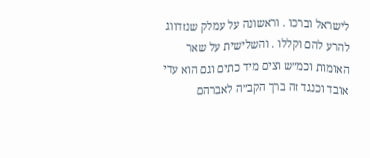לישראל וברכו . וראשונה על עמלק שנזדווג להרע להם וקללו . והשלישית על שאר האומות וכמ״ש וצים מיד כתים וגם הוא עדי אובד וכנגד זה ברך הקב״ה לאברהם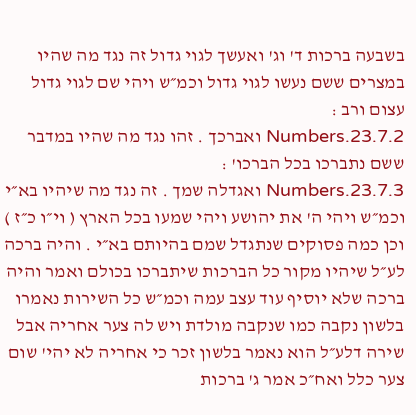בשבעה ברכות ד' וג' ואעשך לגוי גדול זה נגד מה שהיו במצרים ששם נעשו לגוי גדול וכמ״ש ויהי שם לגוי גדול עצום ורב :
Numbers.23.7.2 ואברכך . זהו נגד מה שהיו במדבר ששם נתברכו בכל הברכו' :
Numbers.23.7.3 ואגדלה שמך . זה נגד מה שיהיו בא״י וכמ״ש ויהי ה' את יהושע ויהי שמעו בכל הארץ ( וי״ו כ״ז ) וכן כמה פסוקים שנתגדל שמם בהיותם בא״י . והיה ברכה לע״ל שיהיו מקור כל הברכות שיתברכו בכולם ואמר והיה ברכה שלא יוסיף עוד עצב עמה וכמ״ש כל השירות נאמרו בלשון נקבה כמו שנקבה מולדת ויש לה צער אחריה אבל שירה דלע״ל הוא נאמר בלשון זכר כי אחריה לא יהי' שום צער כלל ואח״כ אמר ג' ברכות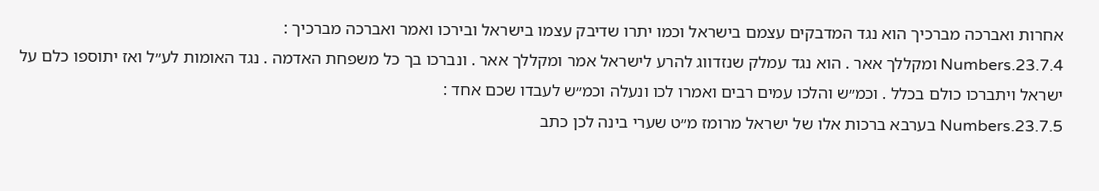אחרות ואברכה מברכיך הוא נגד המדבקים עצמם בישראל וכמו יתרו שדיבק עצמו בישראל ובירכו ואמר ואברכה מברכיך :
Numbers.23.7.4 ומקללך אאר . הוא נגד עמלק שנזדווג להרע לישראל אמר ומקללך אאר . ונברכו בך כל משפחת האדמה . נגד האומות לע״ל ואז יתוספו כלם על ישראל ויתברכו כולם בכלל . וכמ״ש והלכו עמים רבים ואמרו לכו ונעלה וכמ״ש לעבדו שכם אחד :
Numbers.23.7.5 בערבא ברכות אלו של ישראל מרומז מ״ט שערי בינה לכן כתב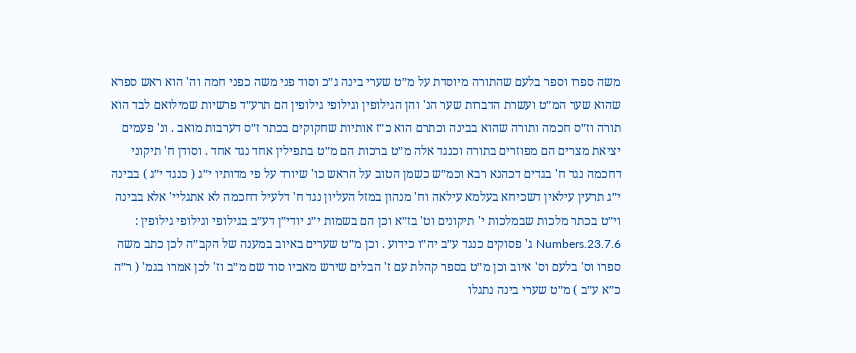משה ספרו וספר בלעם שהתורה מיוסדת על מ״ט שערי בינה ג״כ וסוד פני משה כפני חמה וה' הוא ראש ספרא שהוא שער המ״ט ועשרת הדברות שער הנ' והן הגילופין וגילופי גילופין הם תרע״ד פרשיות שמילואם לבד הוא תורה וז״ס חכמה ותורה שהוא בבינה וכתרם הוא כ״ז אותיות שחקוקים בכתר ז״ס דערבות מואב . ונ' פעמים יציאת מצרים הם מפוזרים בתורה וכנגד אלה מ״ט ברכות הם מ״ט בתפילין אחד נגד אחד . וסודן ח' תיקוני דחכמה נגד ח' בגדים דכהנא רבא וכמ״ש כשמן הטוב על הראש כו' שיורד על פי מדותיו י״ג ( כנגד י״ג ) בבינה י״ג תרעין עילאין דשכיחא בעלמא עילאה וח' מנהון במזל העליון נגד ח' דלעיל דחכמה לא אתגליי' אלא בבינה וי״ט בכתר מלכות שבמלכות י' תיקונים וט' בז״א וכן הם בשמות י״ג יודי״ן דע״ב בגילופי וגילופי גילופין :
Numbers.23.7.6 ג' פסוקים כנגד ע״ב יה״ו כידוע . וכן מ״ט שערים באיוב במענה של הקב״ה לכן כתב משה ספרו וס' בלעם וס' איוב וכן מ״ט בספר קהלת עם ז' הבלים שירש מאביו סוד שם מ״ב וז' לכן אמרו בגמ' ( ר״ה כ״א ע״ב ) מ״ט שערי בינה נתגלו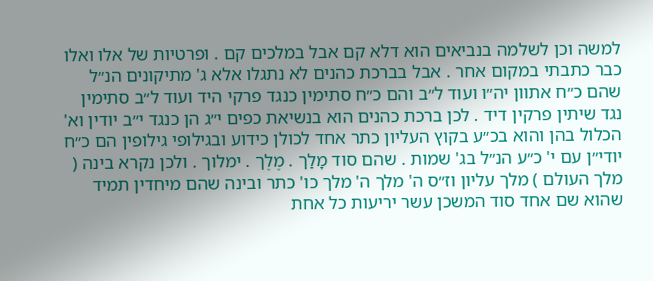למשה וכן לשלמה בנביאים הוא דלא קם אבל במלכים קם . ופרטיות של אלו ואלו כבר כתבתי במקום אחר . אבל בברכת כהנים לא נתגלו אלא ג' מתיקונים הנ״ל שהם כ״ח אתוון יה״ו ועוד ל״ב והם כ״ח סתימין כנגד פרקי היד ועוד ל״ב סתימין נגד שיתין פרקין דיד . לכן ברכת כהנים הוא בנשיאת כפים י״ג הן כנגד י״ב יודין וא' הכלול בהן והוא בכ״ע בקוץ העליון כתר אחד לכולן כידוע ובגילופי גילופין הם כ״ח יודי״ן עם י' כ״ע הנ״ל בג' שמות . שהם סוד מָלַך . מֶלֶך . ימלוך . ולכן נקרא בינה ( מלך העולם ) מלך עליון וז״ס ה' מלך ה' מלך כו' כתר ובינה שהם מיחדין תמיד שהוא שם אחד סוד המשכן עשר יריעות כל אחת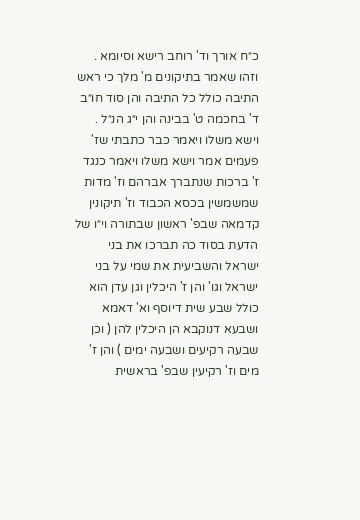כ״ח אורך וד' רוחב רישא וסיומא . וזהו שאמר בתיקונים מ' מלך כי ראש התיבה כולל כל התיבה והן סוד חו״ב ד' בחכמה ט' בבינה והן י״ג הנ״ל . וישא משלו ויאמר כבר כתבתי שז' פעמים אמר וישא משלו ויאמר כנגד ז' ברכות שנתברך אברהם וז' מדות שמשמשין בכסא הכבוד וז' תיקונין קדמאה שבפ' ראשון שבתורה וי״ו של הדעת בסוד כה תברכו את בני ישראל והשביעית את שמי על בני ישראל וגו' והן ז' היכלין וגן עדן הוא כולל שבע שית דיוסף וא' דאמא ושבעא דנוקבא הן היכלין להן ( וכן שבעה רקיעים ושבעה ימים ) והן ז' מים וז' רקיעין שבפ' בראשית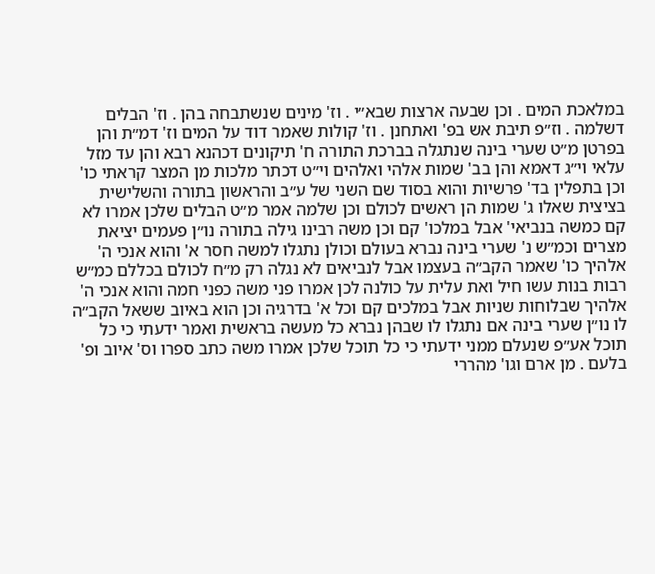במלאכת המים . וכן שבעה ארצות שבא״י . וז' מינים שנשתבחה בהן . וז' הבלים דשלמה . וז״פ תיבת אש בפ' ואתחנן . וז' קולות שאמר דוד על המים וז' דמ״ת והן בפרטן מ״ט שערי בינה שנתגלה בברכת התורה ח' תיקונים דכהנא רבא והן עד מזל עלאי וי״ג דאמא והן בב' שמות אלהי ואלהים וי״ט דכתר מלכות מן המצר קראתי כו' וכן בתפלין בד' פרשיות והוא בסוד שם השני של ע״ב והראשון בתורה והשלישית בציצית שאלו ג' שמות הן ראשים לכולם וכן שלמה אמר מ״ט הבלים שלכן אמרו לא קם כמשה בנביאי' אבל במלכו' קם וכן משה רבינו גילה בתורה נו״ן פעמים יציאת מצרים וכמ״ש נ' שערי בינה נברא בעולם וכולן נתגלו למשה חסר א' והוא אנכי ה' אלהיך כו' שאמר הקב״ה בעצמו אבל לנביאים לא נגלה רק מ״ח לכולם בכללם כמ״ש רבות בנות עשו חיל ואת עלית על כולנה לכן אמרו פני משה כפני חמה והוא אנכי ה' אלהיך שבלוחות שניות אבל במלכים קם וכל א' בדרגיה וכן הוא באיוב ששאל הקב״ה לו נו״ן שערי בינה אם נתגלו לו שבהן נברא כל מעשה בראשית ואמר ידעתי כי כל תוכל אע״פ שנעלם ממני ידעתי כי כל תוכל שלכן אמרו משה כתב ספרו וס' איוב ופ' בלעם . מן ארם וגו' מהררי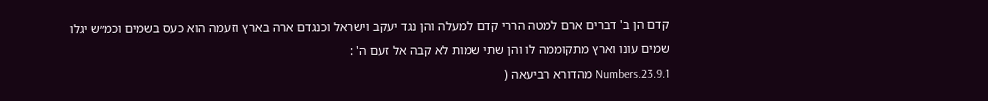קדם הן ב' דברים ארם למטה הררי קדם למעלה והן נגד יעקב וישראל וכנגדם ארה בארץ וזעמה הוא כעס בשמים וכמ״ש יגלו שמים עונו וארץ מתקוממה לו והן שתי שמות לא קבה אל זעם ה' :
Numbers.23.9.1 מהדורא רביעאה (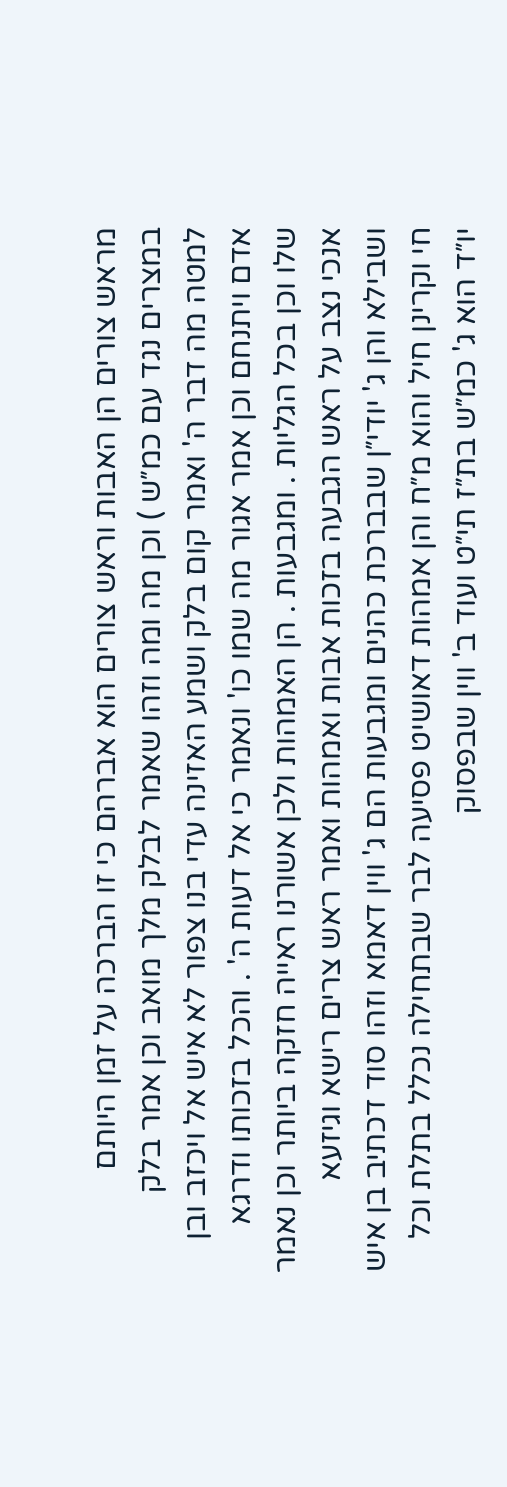מראש צורים הן האבות וראש צורים הוא אברהם כי זו הברכה על זמן היותם במצרים נגד עם כמ״ש ) וכן מה ומה וזהו שאמר לבלק מלך מואב וכן אמר בלק למטה מה דבר ה' ואמר קום בלק ושמע האזינה עדי בנו צפור לא איש אל ויכזב ובן אדם ויתנחם וכן אמר אגור מה שמו כו' ונאמר כי אל דעות ה' . והכל בזכותו ודרגא שלו וכן בכל הגליות . ומגבעות . הן האמהות ולכן אשורנו ראייה חזקה ביותר וכן נאמר אנכי נצב על ראש הגבעה בזכות אבות ואמהות ואמר ראש צרים רישא וגיזעא ושבילא והן ג' יודי״ן שבברכת כהנים ומגבעות הם ג' ווין דאמא וזהו סוד דכתיב בן איש חי וקרינן חיל והוא מ״ח והן אמהות דאושיט פסיעה לבר שבתחילה נכלל בתלת וכל יו״ד הוא ג' כמ״ש בת״ז תי״ט ועוד ב' ווין שבפסוק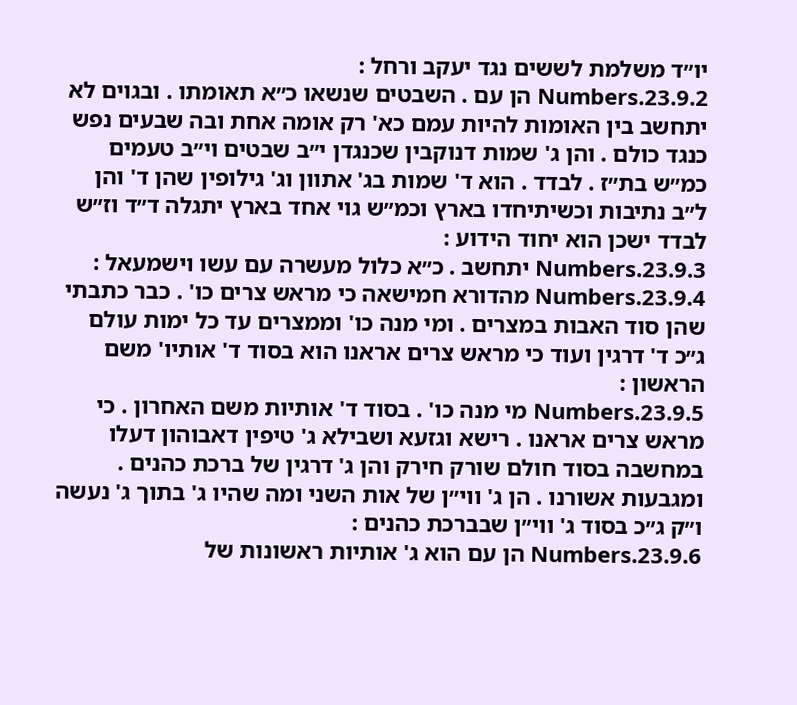יו״ד משלמת לששים נגד יעקב ורחל :
Numbers.23.9.2 הן עם . השבטים שנשאו כ״א תאומתו . ובגוים לא יתחשב בין האומות להיות עמם כא' רק אומה אחת ובה שבעים נפש כנגד כולם . והן ג' שמות דנוקבין שכנגדן י״ב שבטים וי״ב טעמים כמ״ש בת״ז . לבדד . הוא ד' שמות בג' אתוון וג' גילופין שהן ד' והן ל״ב נתיבות וכשיתיחדו בארץ וכמ״ש גוי אחד בארץ יתגלה ד״ד וז״ש לבדד ישכן הוא יחוד הידוע :
Numbers.23.9.3 יתחשב . כ״א כלול מעשרה עם עשו וישמעאל :
Numbers.23.9.4 מהדורא חמישאה כי מראש צרים כו' . כבר כתבתי שהן סוד האבות במצרים . ומי מנה כו' וממצרים עד כל ימות עולם ג״כ ד' דרגין ועוד כי מראש צרים אראנו הוא בסוד ד' אותיו' משם הראשון :
Numbers.23.9.5 מי מנה כו' . בסוד ד' אותיות משם האחרון . כי מראש צרים אראנו . רישא וגזעא ושבילא ג' טיפין דאבוהון דעלו במחשבה בסוד חולם שורק חירק והן ג' דרגין של ברכת כהנים . ומגבעות אשורנו . הן ג' ווי״ן של אות השני ומה שהיו ג' בתוך ג' נעשה ו״ק ג״כ בסוד ג' ווי״ן שבברכת כהנים :
Numbers.23.9.6 הן עם הוא ג' אותיות ראשונות של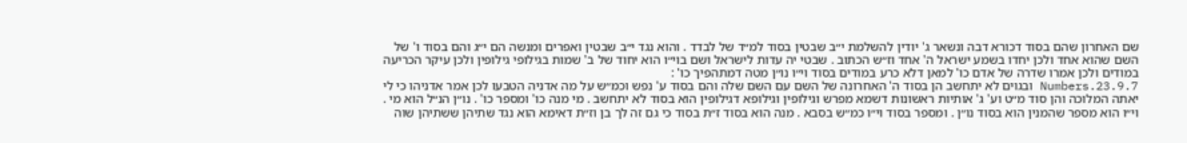שם האחרון שהם בסוד דכורא דבה ונשאר ג' יודין להשלמת י״ב שבטין בסוד למ״ד של לבדד . והוא נגד י״ב שבטין ואפרים ומנשה הם י״ג והם בסוד ו' של השם שהוא אחד ולכן יחדו בשמע ישראל ה' אחד וז״ש הכתוב . שבטי יה עדות לישראל ושם בוי״ו הוא יחוד של ב' שמות בגילופי גילופין ולכן עיקר הכריעה במודים ולכן אמרו שדרה של אדם כו' למאן דלא כרע במודים בסוד וי״ו נו״ן מטה דמתהפיך כו' :
Numbers.23.9.7 ובגוים לא יתחשב הן בסוד ה' האחרונה של השם עם השם שלה והם בסוד ע' נפש וכמ״ש על מה אדניה הטבעו לכן אמר אדניהו כי לי יאתה המלוכה והן סוד מ״ט וע' ג' אותיות ראשונות דשמא מפרש וגילופין וגילופא דגילופין הוא בסוד לא יתחשב . מי מנה כו' ומספר כו' . נו״ן הנ״ל הוא מי . וי״ו הוא מספר שהמנין הוא בסוד נו״ן . ומספר בסוד וי״ו כמ״ש בסבא . מנה הוא בסוד ז״ת בסוד כי גם זה לך בן וז״ת דאימא הוא נגד שתיהן ששתיהן שוה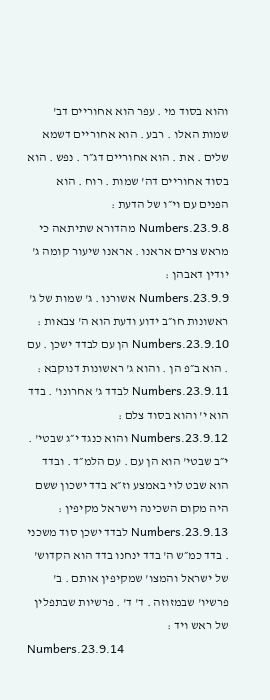והוא בסוד מי . עפר הוא אחוריים דב' שמות האלו . רבע . הוא אחוריים דשמא שלים . את . הוא אחוריים דג״ר . נפש . הוא בסוד אחוריים דה' שמות . רוח . הוא הפנים עם וי״ו של הדעת :
Numbers.23.9.8 מהדורא שתיתאה כי מראש צרים אראנו . אראנו שיעור קומה ג' יודין דאבהן :
Numbers.23.9.9 אשורנו . ג' שמות של ג' ראשונות חו״ב ידוע ודעת הוא ה' צבאות :
Numbers.23.9.10 הן עם לבדד ישכן . עם . הוא ב״פ הן . והוא ג' ראשונות דנוקבא :
Numbers.23.9.11 לבדד ג' אחרונו' . בדד הוא י' והוא בסוד צלם :
Numbers.23.9.12 והוא כנגד י״ג שבטי' . י״ב שבטי' הוא הן עם . עם הלמ״ד . ובדד הוא שבט לוי באמצע וז״א בדד ישכון ששם היה מקום השכינה וישראל מקיפין :
Numbers.23.9.13 לבדד ישכן סוד משכני . בדד כמ״ש ה' בדד ינחנו בדד הוא הקדוש' של ישראל והמצו' שמקיפין אותם . ב' פרשיו' שבמזוזה . ד' ד' . פרשיות שבתפלין של ראש ויד :
Numbers.23.9.14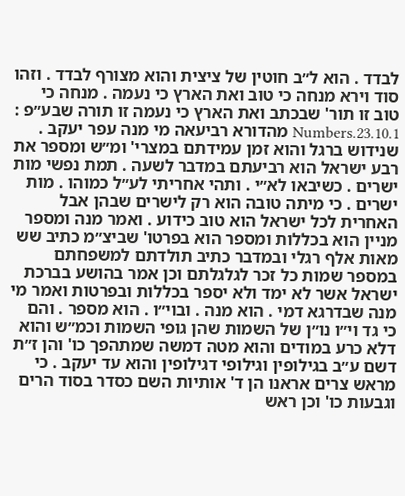לבדד . הוא ל״ב חוטין של ציצית והוא מצורף לבדד . וזהו סוד וירא מנחה כי טוב ואת הארץ כי נעמה . מנחה כי טוב זו תור' שבכתב ואת הארץ כי נעמה זו תורה שבע״פ :
Numbers.23.10.1 מהדורא רביעאה מי מנה עפר יעקב . שנידוש ברגל והוא זמן עמידתם במצרי' ומ״ש ומספר את רבע ישראל הוא רביעתם במדבר לשעה . תמת נפשי מות ישרים . כשיבאו לא״י . ותהי אחריתי לע״ל כמוהו . מות ישרים . כי מיתה טובה הוא רק לישרים שבהן אבל האחרית לכל ישראל הוא טוב כידוע . ואמר מנה ומספר מניין הוא בכללות ומספר הוא בפרטו' שביצ״מ כתיב שש מאות אלף רגלי ובמדבר כתיב תולדתם למשפחתם במספר שמות כל זכר לגלגלתם וכן אמר בהושע בברכת ישראל אשר לא ימד ולא יספר בכללות ובפרטות ואמר מי מנה שבדרגא דמי . הוא מנה . ובוי״ו . הוא מספר . והם כי גד וי״ו נו״ן של השמות שהן גופי השמות וכמ״ש והוא דלא כרע במודים והוא מטה דמשה שמתהפך כו' והן ז״ת דשם ע״ב בגילופין וגילופי דגילופין והוא עד יעקב . כי מראש צרים אראנו הן ד' אותיות השם כסדר בסוד הרים וגבעות כו' וכן ראש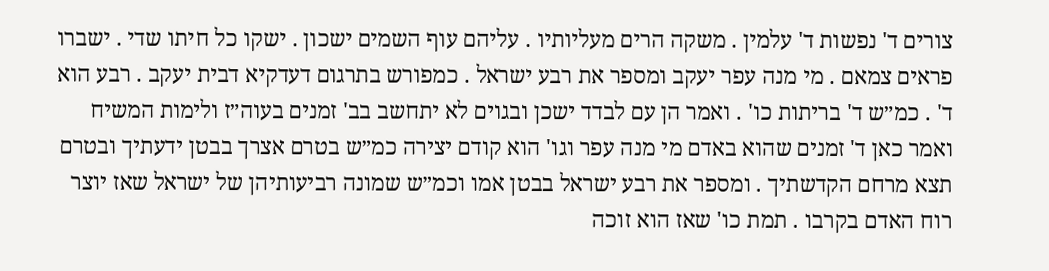צורים ד' נפשות ד' עלמין . משקה הרים מעליותיו . עליהם עוף השמים ישכון . ישקו כל חיתו שדי . ישברו פראים צמאם . מי מנה עפר יעקב ומספר את רבע ישראל . כמפורש בתרגום דעדקיא דבית יעקב . רבע הוא ד' . כמ״ש ד' בריתות כו' . ואמר הן עם לבדד ישכן ובגוים לא יתחשב בב' זמנים בעוה״ז ולימות המשיח ואמר כאן ד' זמנים שהוא באדם מי מנה עפר וגו' הוא קודם יצירה כמ״ש בטרם אצרך בבטן ידעתיך ובטרם תצא מרחם הקדשתיך . ומספר את רבע ישראל בבטן אמו וכמ״ש שמונה רביעותיהן של ישראל שאז יוצר רוח האדם בקרבו . תמת כו' שאז הוא זוכה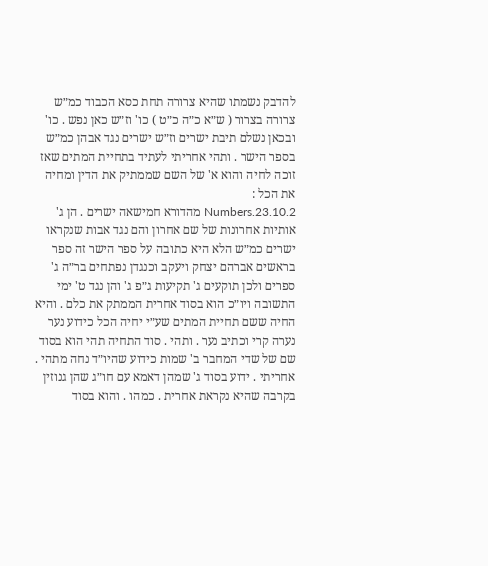להדבק נשמתו שהיא צרורה תחת כסא הכבוד כמ״ש צרורה בצרור ( ש״א כ״ה כ״ט ) כו' וז״ש כאן נפש . כו' ובכאן נשלם תיבת ישרים וז״ש ישרים נגד אבהן כמ״ש בספר הישר . ותהי אחריתי לעתיד בתחיית המתים שאז זוכה לחיה והוא א' של השם שממתיק את הדין ומחיה את הכל :
Numbers.23.10.2 מהדורא חמישאה ישרים . הן ג' אותיות אחרונות של שם אחרון והם נגד אבות שנקראו ישרים כמ״ש הלא היא כתובה על ספר הישר זה ספר בראשים אברהם יצחק ויעקב וכנגדן נפתחים בר״ה ג' ספרים ולכן תוקעים ג' תקיעות ג״פ ג' והן נגד ט' ימי התשובה ויו״כ הוא בסוד אחרית הממתק את כלם . והיא החיה ששם תחיית המתים שע״י יחיה הכל כידוע נער נערה קרי וכתיב נער . ותהי . סוד התחיה תהי הוא בסוד שם של שדי המחבר ב' שמות כידוע שהיו״ד נחה מתהי . אחריתי . ידוע בסוד ג' שמהן דאמא עם חו״ג שהן גנוזין בקרבה שהיא נקראת אחרית . כמהו . והוא בסוד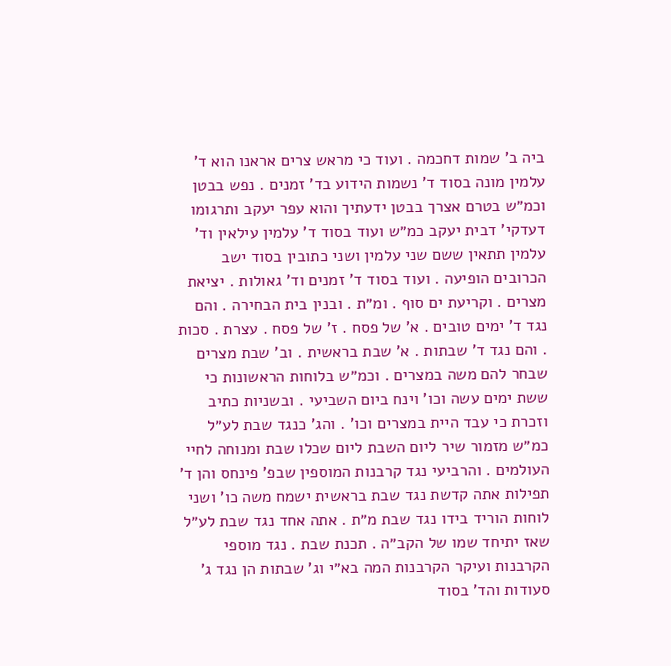ביה ב' שמות דחכמה . ועוד כי מראש צרים אראנו הוא ד' עלמין מונה בסוד ד' נשמות הידוע בד' זמנים . נפש בבטן וכמ״ש בטרם אצרך בבטן ידעתיך והוא עפר יעקב ותרגומו דעדקי' דבית יעקב כמ״ש ועוד בסוד ד' עלמין עילאין וד' עלמין תתאין ששם שני עלמין ושני כתובין בסוד ישב הכרובים הופיעה . ועוד בסוד ד' זמנים וד' גאולות . יציאת מצרים . וקריעת ים סוף . ומ״ת . ובנין בית הבחירה . והם נגד ד' ימים טובים . א' של פסח . ז' של פסח . עצרת . סכות . והם נגד ד' שבתות . א' שבת בראשית . וב' שבת מצרים שבחר להם משה במצרים . וכמ״ש בלוחות הראשונות כי ששת ימים עשה וכו' וינח ביום השביעי . ובשניות כתיב וזכרת כי עבד היית במצרים וכו' . והג' כנגד שבת לע״ל כמ״ש מזמור שיר ליום השבת ליום שכלו שבת ומנוחה לחיי העולמים . והרביעי נגד קרבנות המוספין שבפ' פינחס והן ד' תפילות אתה קדשת נגד שבת בראשית ישמח משה כו' ושני לוחות הוריד בידו נגד שבת מ״ת . אתה אחד נגד שבת לע״ל שאז יתיחד שמו של הקב״ה . תכנת שבת . נגד מוספי הקרבנות ועיקר הקרבנות המה בא״י וג' שבתות הן נגד ג' סעודות והד' בסוד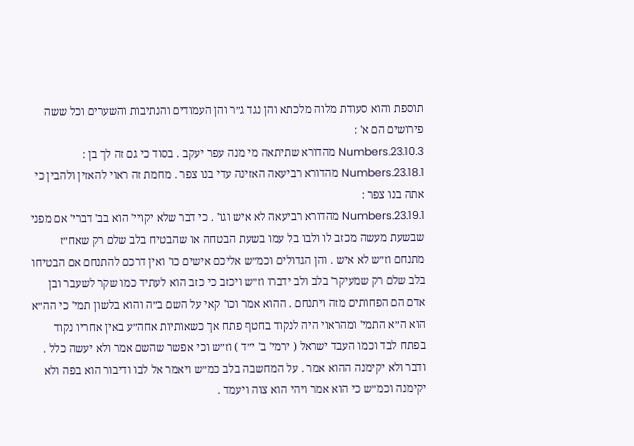תוספת והוא סעודת מלוה מלכתא והן נגד ג״ר והן העמודים והנתיבות והשערים וכל ששה פירושים הם א' :
Numbers.23.10.3 מהדורא שתיתאה מי מנה עפר יעקב . בסוד כי גם זה לך בן :
Numbers.23.18.1 מהדורא רביעאה האזינה עדי בנו צפר . מחמת זה ראוי להאזין ולהבין כי אתה בנו צפר :
Numbers.23.19.1 מהדורא רביעאה לא איש וגו' . כי דבר שלא יקויי' הוא בב' דברי' אם מפני שבשעת מעשה מכזב לו ולבו בל עמו בשעת הבטחה או שהבטיח בלב שלם רק שאח״ז מתנחם וז״ש לא איש . והן הגדולים וכמ״ש אליכם אישים כו' ואין דרכם להתנחם אם הבטיחו בלב שלם רק שמעיקר' בלב ולב ידברו וז״ש ויכזב כי כזב הוא לעתיד כמו שקר לשעבר ובן אדם הם הפחותים מזה ויתנחם . ההוא אמר וכו' קאי על השם ב״ה והוא בלשון תמי' כי הה״א הוא ה״א התמי' ומהראוי היה לנקוד בחטף פתח אך כשאותיות אחה״ע באין אחריו נקוד בפתח לבד וכמו העבד ישראל ( ירמי' ב' י״ד ) וז״ש וכי אפשר שהשם אמר ולא יעשה כלל . ודבר ולא יקימנה ההוא אמר . על המחשבה בלב כמ״ש ויאמר אל לבו ודיבור הוא בפה ולא יקימנה וכמ״ש כי הוא אמר ויהי הוא צוה ויעמד .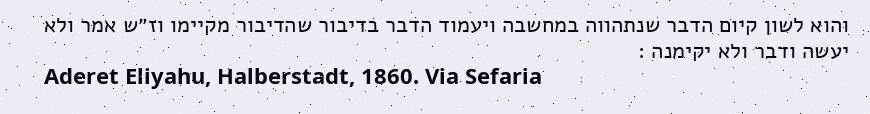והוא לשון קיום הדבר שנתהווה במחשבה ויעמוד הדבר בדיבור שהדיבור מקיימו וז״ש אמר ולא יעשה ודבר ולא יקימנה :
Aderet Eliyahu, Halberstadt, 1860. Via Sefaria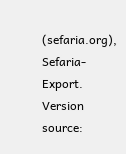(sefaria.org), Sefaria-Export. Version source: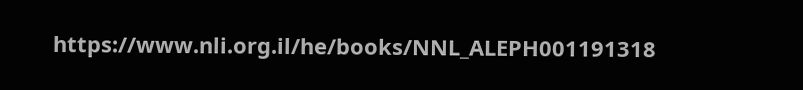https://www.nli.org.il/he/books/NNL_ALEPH001191318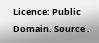Licence: Public Domain. Source .